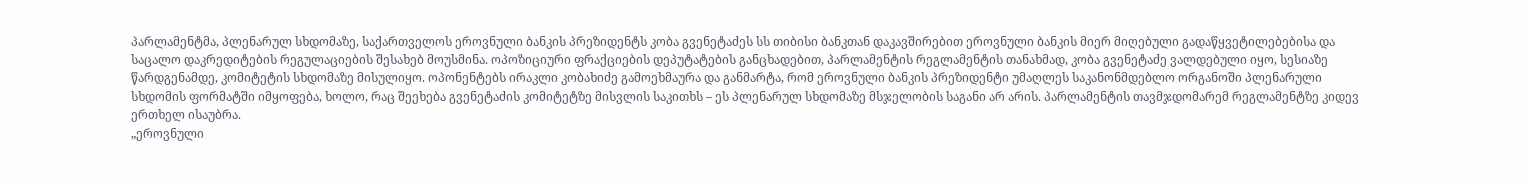პარლამენტმა, პლენარულ სხდომაზე, საქართველოს ეროვნული ბანკის პრეზიდენტს კობა გვენეტაძეს სს თიბისი ბანკთან დაკავშირებით ეროვნული ბანკის მიერ მიღებული გადაწყვეტილებებისა და საცალო დაკრედიტების რეგულაციების შესახებ მოუსმინა. ოპოზიციური ფრაქციების დეპუტატების განცხადებით, პარლამენტის რეგლამენტის თანახმად, კობა გვენეტაძე ვალდებული იყო, სესიაზე წარდგენამდე, კომიტეტის სხდომაზე მისულიყო. ოპონენტებს ირაკლი კობახიძე გამოეხმაურა და განმარტა, რომ ეროვნული ბანკის პრეზიდენტი უმაღლეს საკანონმდებლო ორგანოში პლენარული სხდომის ფორმატში იმყოფება, ხოლო, რაც შეეხება გვენეტაძის კომიტეტზე მისვლის საკითხს – ეს პლენარულ სხდომაზე მსჯელობის საგანი არ არის. პარლამენტის თავმჯდომარემ რეგლამენტზე კიდევ ერთხელ ისაუბრა.
„ეროვნული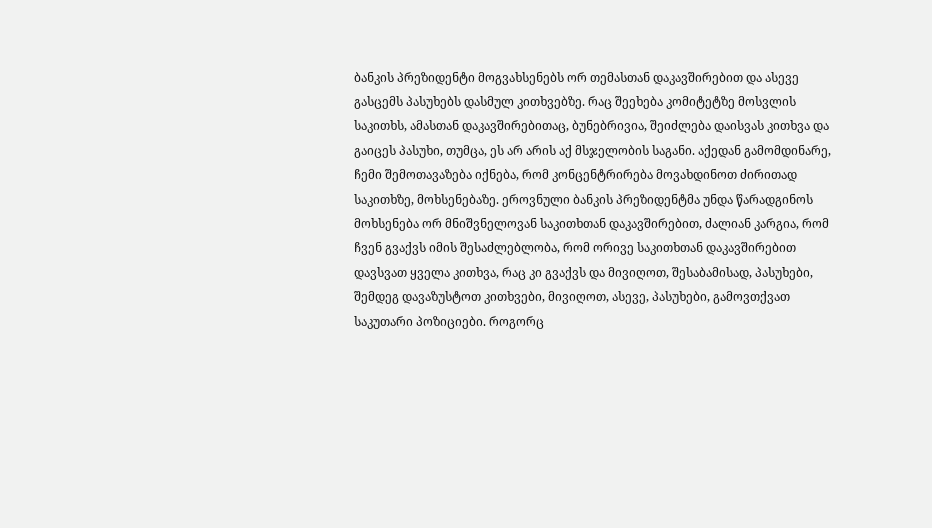ბანკის პრეზიდენტი მოგვახსენებს ორ თემასთან დაკავშირებით და ასევე გასცემს პასუხებს დასმულ კითხვებზე. რაც შეეხება კომიტეტზე მოსვლის საკითხს, ამასთან დაკავშირებითაც, ბუნებრივია, შეიძლება დაისვას კითხვა და გაიცეს პასუხი, თუმცა, ეს არ არის აქ მსჯელობის საგანი. აქედან გამომდინარე, ჩემი შემოთავაზება იქნება, რომ კონცენტრირება მოვახდინოთ ძირითად საკითხზე, მოხსენებაზე. ეროვნული ბანკის პრეზიდენტმა უნდა წარადგინოს მოხსენება ორ მნიშვნელოვან საკითხთან დაკავშირებით, ძალიან კარგია, რომ ჩვენ გვაქვს იმის შესაძლებლობა, რომ ორივე საკითხთან დაკავშირებით დავსვათ ყველა კითხვა, რაც კი გვაქვს და მივიღოთ, შესაბამისად, პასუხები, შემდეგ დავაზუსტოთ კითხვები, მივიღოთ, ასევე, პასუხები, გამოვთქვათ საკუთარი პოზიციები. როგორც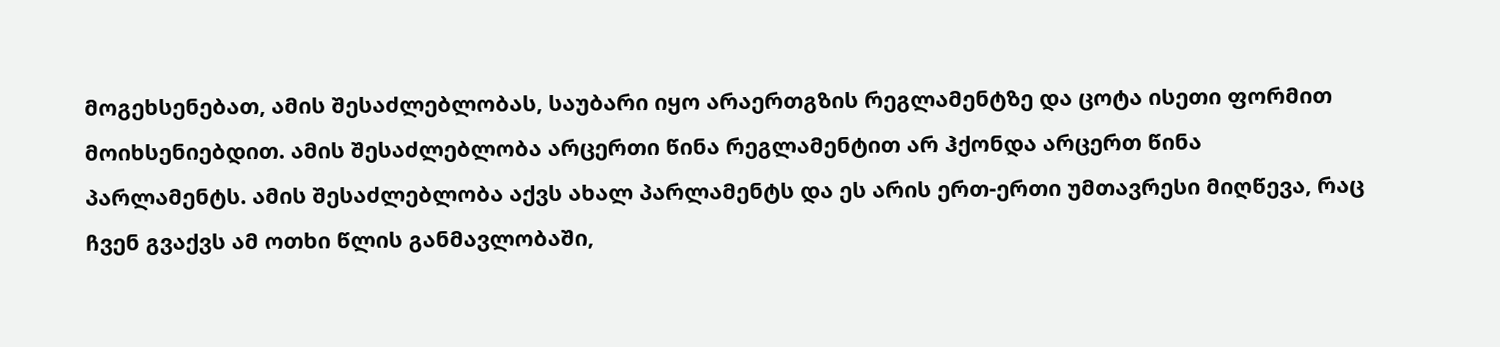მოგეხსენებათ, ამის შესაძლებლობას, საუბარი იყო არაერთგზის რეგლამენტზე და ცოტა ისეთი ფორმით მოიხსენიებდით. ამის შესაძლებლობა არცერთი წინა რეგლამენტით არ ჰქონდა არცერთ წინა პარლამენტს. ამის შესაძლებლობა აქვს ახალ პარლამენტს და ეს არის ერთ-ერთი უმთავრესი მიღწევა, რაც ჩვენ გვაქვს ამ ოთხი წლის განმავლობაში,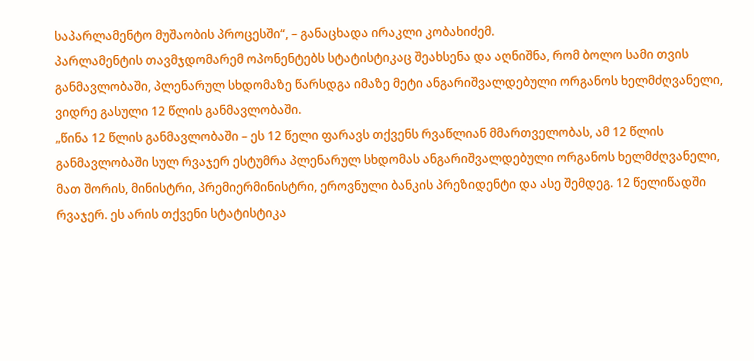საპარლამენტო მუშაობის პროცესში“, – განაცხადა ირაკლი კობახიძემ.
პარლამენტის თავმჯდომარემ ოპონენტებს სტატისტიკაც შეახსენა და აღნიშნა, რომ ბოლო სამი თვის განმავლობაში, პლენარულ სხდომაზე წარსდგა იმაზე მეტი ანგარიშვალდებული ორგანოს ხელმძღვანელი, ვიდრე გასული 12 წლის განმავლობაში.
„წინა 12 წლის განმავლობაში – ეს 12 წელი ფარავს თქვენს რვაწლიან მმართველობას, ამ 12 წლის განმავლობაში სულ რვაჯერ ესტუმრა პლენარულ სხდომას ანგარიშვალდებული ორგანოს ხელმძღვანელი, მათ შორის, მინისტრი, პრემიერმინისტრი, ეროვნული ბანკის პრეზიდენტი და ასე შემდეგ. 12 წელიწადში რვაჯერ. ეს არის თქვენი სტატისტიკა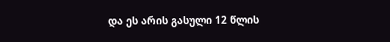და ეს არის გასული 12 წლის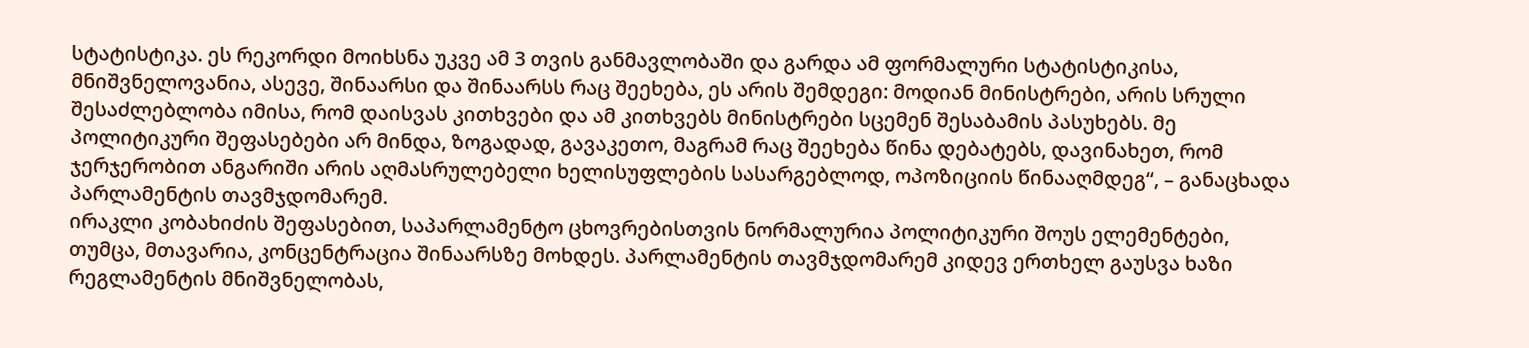სტატისტიკა. ეს რეკორდი მოიხსნა უკვე ამ 3 თვის განმავლობაში და გარდა ამ ფორმალური სტატისტიკისა, მნიშვნელოვანია, ასევე, შინაარსი და შინაარსს რაც შეეხება, ეს არის შემდეგი: მოდიან მინისტრები, არის სრული შესაძლებლობა იმისა, რომ დაისვას კითხვები და ამ კითხვებს მინისტრები სცემენ შესაბამის პასუხებს. მე პოლიტიკური შეფასებები არ მინდა, ზოგადად, გავაკეთო, მაგრამ რაც შეეხება წინა დებატებს, დავინახეთ, რომ ჯერჯერობით ანგარიში არის აღმასრულებელი ხელისუფლების სასარგებლოდ, ოპოზიციის წინააღმდეგ“, – განაცხადა პარლამენტის თავმჯდომარემ.
ირაკლი კობახიძის შეფასებით, საპარლამენტო ცხოვრებისთვის ნორმალურია პოლიტიკური შოუს ელემენტები, თუმცა, მთავარია, კონცენტრაცია შინაარსზე მოხდეს. პარლამენტის თავმჯდომარემ კიდევ ერთხელ გაუსვა ხაზი რეგლამენტის მნიშვნელობას,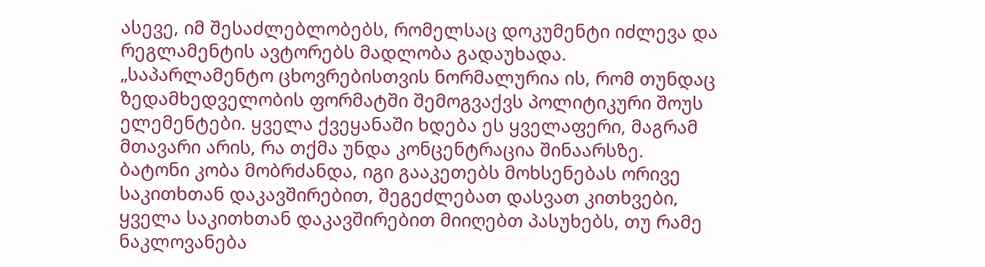ასევე, იმ შესაძლებლობებს, რომელსაც დოკუმენტი იძლევა და რეგლამენტის ავტორებს მადლობა გადაუხადა.
„საპარლამენტო ცხოვრებისთვის ნორმალურია ის, რომ თუნდაც ზედამხედველობის ფორმატში შემოგვაქვს პოლიტიკური შოუს ელემენტები. ყველა ქვეყანაში ხდება ეს ყველაფერი, მაგრამ მთავარი არის, რა თქმა უნდა კონცენტრაცია შინაარსზე. ბატონი კობა მობრძანდა, იგი გააკეთებს მოხსენებას ორივე საკითხთან დაკავშირებით, შეგეძლებათ დასვათ კითხვები, ყველა საკითხთან დაკავშირებით მიიღებთ პასუხებს, თუ რამე ნაკლოვანება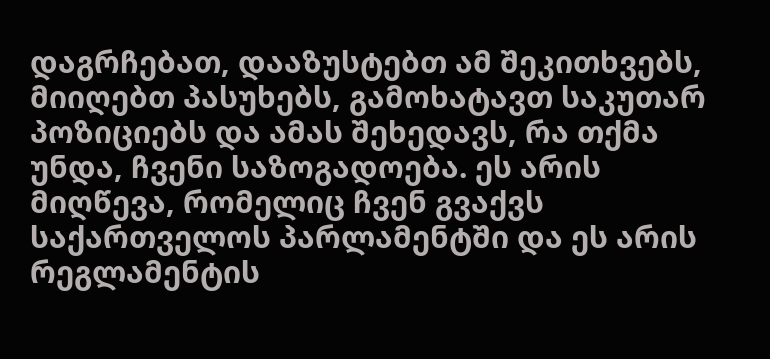დაგრჩებათ, დააზუსტებთ ამ შეკითხვებს, მიიღებთ პასუხებს, გამოხატავთ საკუთარ პოზიციებს და ამას შეხედავს, რა თქმა უნდა, ჩვენი საზოგადოება. ეს არის მიღწევა, რომელიც ჩვენ გვაქვს საქართველოს პარლამენტში და ეს არის რეგლამენტის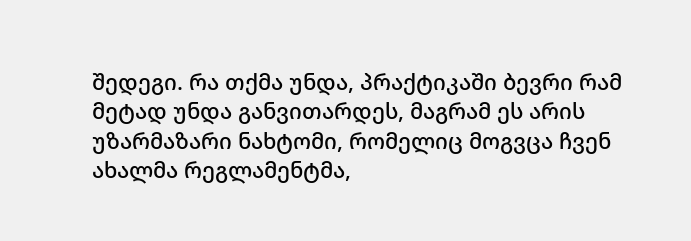შედეგი. რა თქმა უნდა, პრაქტიკაში ბევრი რამ მეტად უნდა განვითარდეს, მაგრამ ეს არის უზარმაზარი ნახტომი, რომელიც მოგვცა ჩვენ ახალმა რეგლამენტმა,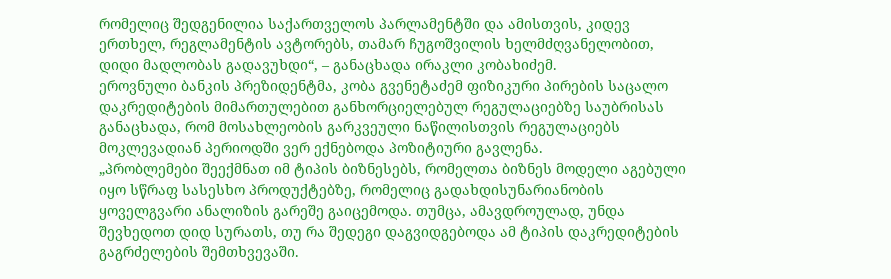რომელიც შედგენილია საქართველოს პარლამენტში და ამისთვის, კიდევ ერთხელ, რეგლამენტის ავტორებს, თამარ ჩუგოშვილის ხელმძღვანელობით, დიდი მადლობას გადავუხდი“, – განაცხადა ირაკლი კობახიძემ.
ეროვნული ბანკის პრეზიდენტმა, კობა გვენეტაძემ ფიზიკური პირების საცალო დაკრედიტების მიმართულებით განხორციელებულ რეგულაციებზე საუბრისას განაცხადა, რომ მოსახლეობის გარკვეული ნაწილისთვის რეგულაციებს მოკლევადიან პერიოდში ვერ ექნებოდა პოზიტიური გავლენა.
„პრობლემები შეექმნათ იმ ტიპის ბიზნესებს, რომელთა ბიზნეს მოდელი აგებული იყო სწრაფ სასესხო პროდუქტებზე, რომელიც გადახდისუნარიანობის ყოველგვარი ანალიზის გარეშე გაიცემოდა. თუმცა, ამავდროულად, უნდა შევხედოთ დიდ სურათს, თუ რა შედეგი დაგვიდგებოდა ამ ტიპის დაკრედიტების გაგრძელების შემთხვევაში.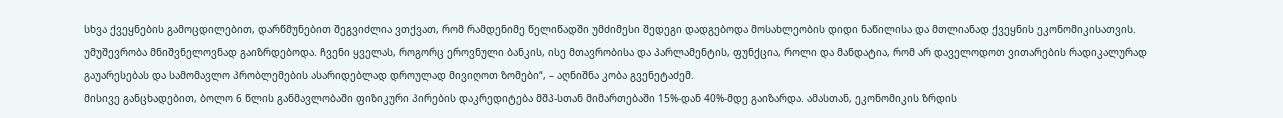სხვა ქვეყნების გამოცდილებით, დარწმუნებით შეგვიძლია ვთქვათ, რომ რამდენიმე წელიწადში უმძიმესი შედეგი დადგებოდა მოსახლეობის დიდი ნაწილისა და მთლიანად ქვეყნის ეკონომიკისათვის. უმუშევრობა მნიშვნელოვნად გაიზრდებოდა. ჩვენი ყველას, როგორც ეროვნული ბანკის, ისე მთავრობისა და პარლამენტის, ფუნქცია, როლი და მანდატია, რომ არ დაველოდოთ ვითარების რადიკალურად გაუარესებას და სამომავლო პრობლემების ასარიდებლად დროულად მივიღოთ ზომები“, – აღნიშნა კობა გვენეტაძემ.
მისივე განცხადებით, ბოლო 6 წლის განმავლობაში ფიზიკური პირების დაკრედიტება მშპ-სთან მიმართებაში 15%-დან 40%-მდე გაიზარდა. ამასთან, ეკონომიკის ზრდის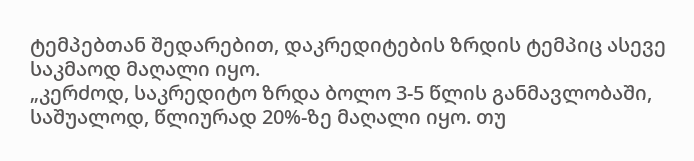ტემპებთან შედარებით, დაკრედიტების ზრდის ტემპიც ასევე საკმაოდ მაღალი იყო.
„კერძოდ, საკრედიტო ზრდა ბოლო 3-5 წლის განმავლობაში, საშუალოდ, წლიურად 20%-ზე მაღალი იყო. თუ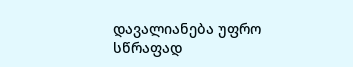დავალიანება უფრო სწრაფად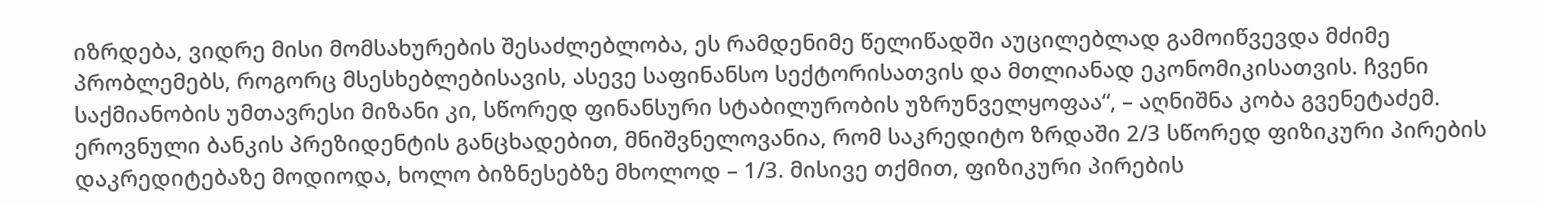იზრდება, ვიდრე მისი მომსახურების შესაძლებლობა, ეს რამდენიმე წელიწადში აუცილებლად გამოიწვევდა მძიმე პრობლემებს, როგორც მსესხებლებისავის, ასევე საფინანსო სექტორისათვის და მთლიანად ეკონომიკისათვის. ჩვენი საქმიანობის უმთავრესი მიზანი კი, სწორედ ფინანსური სტაბილურობის უზრუნველყოფაა“, – აღნიშნა კობა გვენეტაძემ.
ეროვნული ბანკის პრეზიდენტის განცხადებით, მნიშვნელოვანია, რომ საკრედიტო ზრდაში 2/3 სწორედ ფიზიკური პირების დაკრედიტებაზე მოდიოდა, ხოლო ბიზნესებზე მხოლოდ – 1/3. მისივე თქმით, ფიზიკური პირების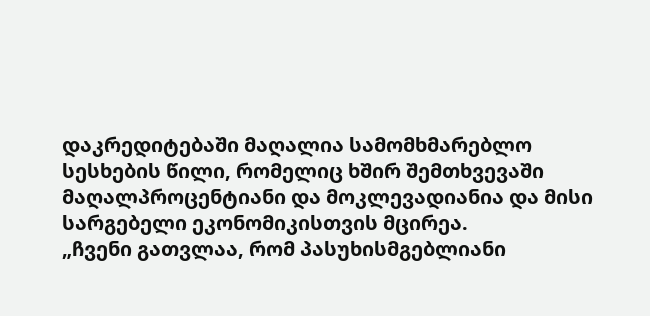დაკრედიტებაში მაღალია სამომხმარებლო სესხების წილი, რომელიც ხშირ შემთხვევაში მაღალპროცენტიანი და მოკლევადიანია და მისი სარგებელი ეკონომიკისთვის მცირეა.
„ჩვენი გათვლაა, რომ პასუხისმგებლიანი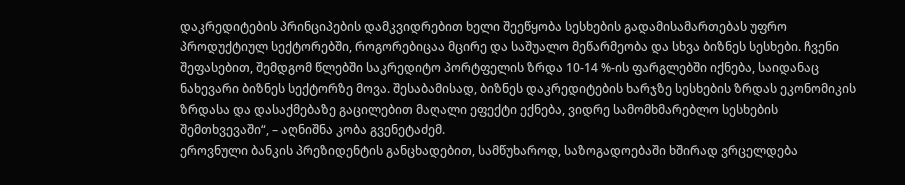დაკრედიტების პრინციპების დამკვიდრებით ხელი შეეწყობა სესხების გადამისამართებას უფრო პროდუქტიულ სექტორებში, როგორებიცაა მცირე და საშუალო მეწარმეობა და სხვა ბიზნეს სესხები. ჩვენი შეფასებით, შემდგომ წლებში საკრედიტო პორტფელის ზრდა 10-14 %-ის ფარგლებში იქნება, საიდანაც ნახევარი ბიზნეს სექტორზე მოვა. შესაბამისად, ბიზნეს დაკრედიტების ხარჯზე სესხების ზრდას ეკონომიკის ზრდასა და დასაქმებაზე გაცილებით მაღალი ეფექტი ექნება, ვიდრე სამომხმარებლო სესხების შემთხვევაში“, – აღნიშნა კობა გვენეტაძემ.
ეროვნული ბანკის პრეზიდენტის განცხადებით, სამწუხაროდ, საზოგადოებაში ხშირად ვრცელდება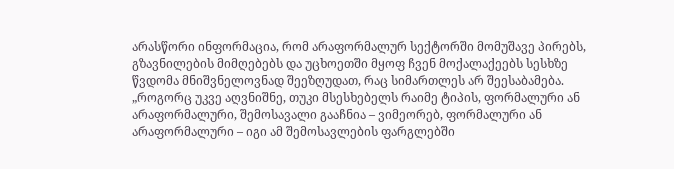არასწორი ინფორმაცია, რომ არაფორმალურ სექტორში მომუშავე პირებს, გზავნილების მიმღებებს და უცხოეთში მყოფ ჩვენ მოქალაქეებს სესხზე წვდომა მნიშვნელოვნად შეეზღუდათ, რაც სიმართლეს არ შეესაბამება.
„როგორც უკვე აღვნიშნე, თუკი მსესხებელს რაიმე ტიპის, ფორმალური ან არაფორმალური, შემოსავალი გააჩნია – ვიმეორებ, ფორმალური ან არაფორმალური – იგი ამ შემოსავლების ფარგლებში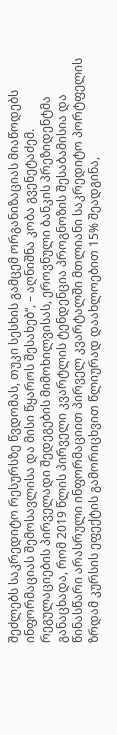შეძლებს საკრედიტო რესურსზე წვდომას, თუკი სესხის გამცემ ორგანიზაციას მიაწოდებს ინფორმაციას შემოსავლისა და მისი წყაროს შესახებ“, – აღნიშნა კობა გვენეტაძემ.
რეგულაციების პირველადი შედეგების მიმოხილვისას, ეროვნული ბანკის პრეზიდენტმა განაცხადა, რომ 2019 წლის პირველი კვარტლის ტენდენცია პროგნოზის შესაბამისია და წინასწარი არასრული ინფორმაციით პირველ კვარტალში მთლიანი საკრედიტო პორტფელის ზრდამ კურსის ეფექტის გამორიცხვით წლიურად დაახლოებით 15% შეადგინა,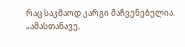რაც საკმაოდ კარგი მაჩვენებელია.
„ამასთანავე,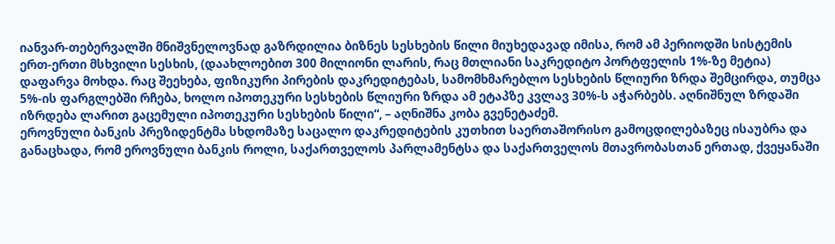იანვარ-თებერვალში მნიშვნელოვნად გაზრდილია ბიზნეს სესხების წილი მიუხედავად იმისა, რომ ამ პერიოდში სისტემის ერთ-ერთი მსხვილი სესხის, (დაახლოებით 300 მილიონი ლარის, რაც მთლიანი საკრედიტო პორტფელის 1%-ზე მეტია) დაფარვა მოხდა. რაც შეეხება, ფიზიკური პირების დაკრედიტებას, სამომხმარებლო სესხების წლიური ზრდა შემცირდა, თუმცა 5%-ის ფარგლებში რჩება, ხოლო იპოთეკური სესხების წლიური ზრდა ამ ეტაპზე კვლავ 30%-ს აჭარბებს. აღნიშნულ ზრდაში იზრდება ლარით გაცემული იპოთეკური სესხების წილი“, – აღნიშნა კობა გვენეტაძემ.
ეროვნული ბანკის პრეზიდენტმა სხდომაზე საცალო დაკრედიტების კუთხით საერთაშორისო გამოცდილებაზეც ისაუბრა და განაცხადა, რომ ეროვნული ბანკის როლი, საქართველოს პარლამენტსა და საქართველოს მთავრობასთან ერთად, ქვეყანაში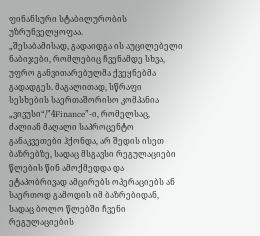ფინანსური სტაბილურობის უზრუნველყოფაა.
„შესაბამისად, გადაიდგა ის აუცილებელი ნაბიჯები, რომლებიც ჩვენამდე სხვა, უფრო განვითარებულმა ქვეყნებმა გადადგეს. მაგალითად, სწრაფი სესხების საერთაშორისო კომპანია „ვივუსი“/”4Finance”-ი, რომელსაც, ძალიან მაღალი საპროცენტო განაკვეთები ჰქონდა, არ შედის ისეთ ბაზრებზე, სადაც მსგავსი რეგულაციები წლების წინ ამოქმედდა და ეტაპობრივად ამცირებს ოპერაციებს ან საერთოდ გამოდის იმ ბაზრებიდან, სადაც ბოლო წლებში ჩვენი რეგულაციების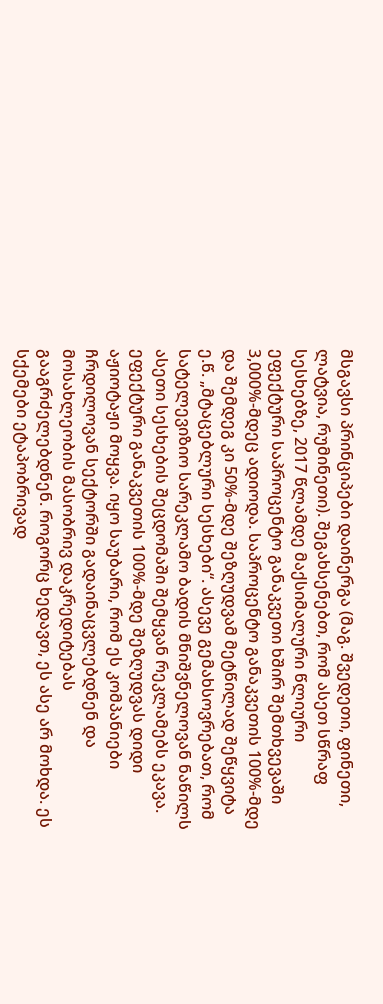მსგავსი პრინციპები დაინერგა (მაგ. შვედეთი, ფინეთი, ლატვია, რუმინეთი). შეგახსენებთ, რომ ასეთ სწრაფ სესხებზე, 2017 წლამდე მაქსიმალური წლიური ეფექტური საპროცენტო განაკვეთი ხშირ შემთხვევაში 3,000%-მდეც ადიოდა. საპროცენტო განაკვეთის 100%-მდე და შემდეგ კი 50%-მდე შეზღუდვამ მეტწილად შეწყვიტა ე.წ. „მტაცებლური სესხები“. ასევე გემახსოვრებათ, რომ სატელევიზიო სარეკლამო ბადის მნიშვნელოვან ნაწილს ასეთი სესხების შეცდომაში შემყვან რეკლამებს ეკავა. ეფექტური განაკვეთის 100%-მდე შეზღუდვას დიდი აჟიოტაჟი მოყვა. იყო საუბარი, რომ ეს კომპანიები ჩრდილოვან სექტორში გადაინაცვლებდნენ და მოსახლეობის მასობრივ დაკრედიტებას გააგრძელებდნენ. როგორც ხედავთ, ეს ასე არ მოხდა. ეს სქემები ეტაპობრივად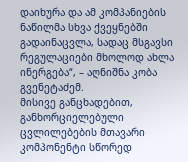დაიხურა და ამ კომპანიების ნაწილმა სხვა ქვეყნებში გადაინაცვლა, სადაც მსგავსი რეგულაციები მხოლოდ ახლა ინერგება“, – აღნიშნა კობა გვენეტაძემ.
მისივე განცხადებით, განხორციელებული ცვლილებების მთავარი კომპონენტი სწორედ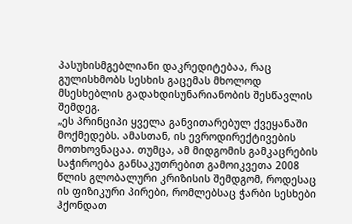პასუხისმგებლიანი დაკრედიტებაა, რაც გულისხმობს სესხის გაცემას მხოლოდ მსესხებლის გადახდისუნარიანობის შესწავლის შემდეგ.
„ეს პრინციპი ყველა განვითარებულ ქვეყანაში მოქმედებს. ამასთან, ის ევროდირექტივების მოთხოვნაცაა. თუმცა, ამ მიდგომის გამკაცრების საჭიროება განსაკუთრებით გამოიკვეთა 2008 წლის გლობალური კრიზისის შემდგომ, როდესაც ის ფიზიკური პირები, რომლებსაც ჭარბი სესხები ჰქონდათ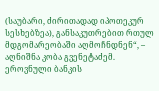(საუბარი, ძირითადად იპოთეკურ სესხებზეა), განსაკუთრებით რთულ მდგომარეობაში აღმოჩნდნენ“, – აღნიშნა კობა გვენეტაძემ.
ეროვნული ბანკის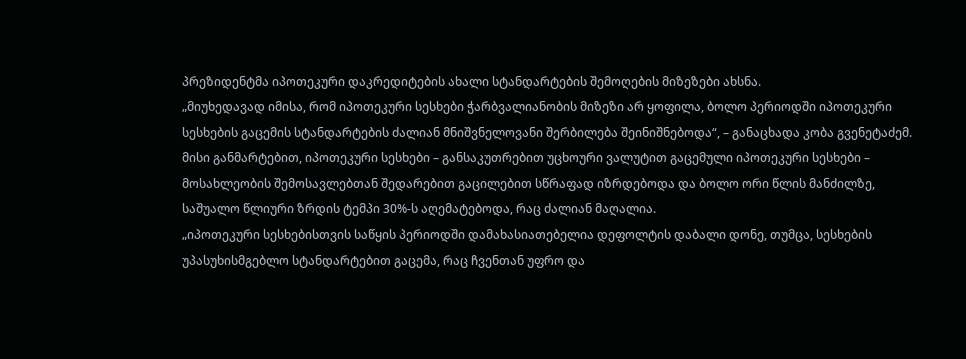პრეზიდენტმა იპოთეკური დაკრედიტების ახალი სტანდარტების შემოღების მიზეზები ახსნა.
„მიუხედავად იმისა, რომ იპოთეკური სესხები ჭარბვალიანობის მიზეზი არ ყოფილა, ბოლო პერიოდში იპოთეკური სესხების გაცემის სტანდარტების ძალიან მნიშვნელოვანი შერბილება შეინიშნებოდა“, – განაცხადა კობა გვენეტაძემ.
მისი განმარტებით, იპოთეკური სესხები – განსაკუთრებით უცხოური ვალუტით გაცემული იპოთეკური სესხები – მოსახლეობის შემოსავლებთან შედარებით გაცილებით სწრაფად იზრდებოდა და ბოლო ორი წლის მანძილზე, საშუალო წლიური ზრდის ტემპი 30%-ს აღემატებოდა, რაც ძალიან მაღალია.
„იპოთეკური სესხებისთვის საწყის პერიოდში დამახასიათებელია დეფოლტის დაბალი დონე, თუმცა, სესხების უპასუხისმგებლო სტანდარტებით გაცემა, რაც ჩვენთან უფრო და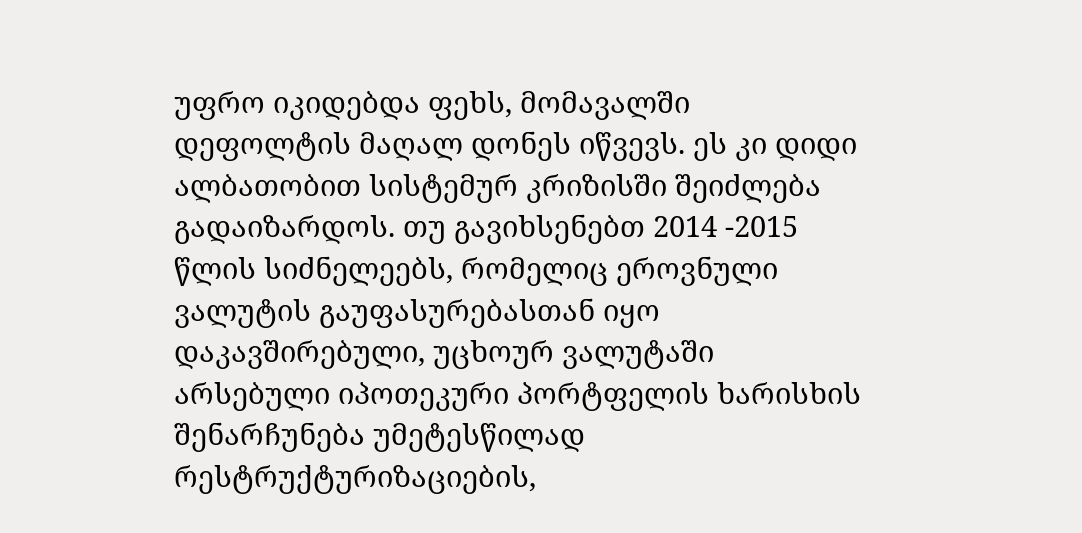უფრო იკიდებდა ფეხს, მომავალში დეფოლტის მაღალ დონეს იწვევს. ეს კი დიდი ალბათობით სისტემურ კრიზისში შეიძლება გადაიზარდოს. თუ გავიხსენებთ 2014 -2015 წლის სიძნელეებს, რომელიც ეროვნული ვალუტის გაუფასურებასთან იყო დაკავშირებული, უცხოურ ვალუტაში არსებული იპოთეკური პორტფელის ხარისხის შენარჩუნება უმეტესწილად რესტრუქტურიზაციების,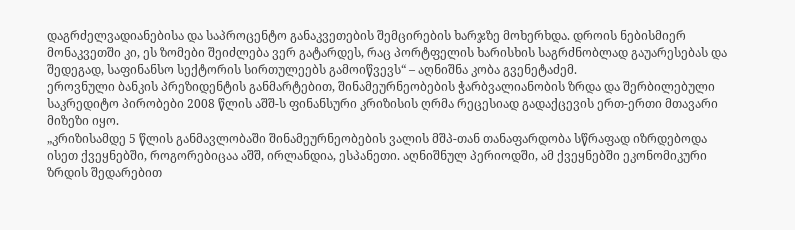დაგრძელვადიანებისა და საპროცენტო განაკვეთების შემცირების ხარჯზე მოხერხდა. დროის ნებისმიერ მონაკვეთში კი, ეს ზომები შეიძლება ვერ გატარდეს, რაც პორტფელის ხარისხის საგრძნობლად გაუარესებას და შედეგად, საფინანსო სექტორის სირთულეებს გამოიწვევს“ – აღნიშნა კობა გვენეტაძემ.
ეროვნული ბანკის პრეზიდენტის განმარტებით, შინამეურნეობების ჭარბვალიანობის ზრდა და შერბილებული საკრედიტო პირობები 2008 წლის აშშ-ს ფინანსური კრიზისის ღრმა რეცესიად გადაქცევის ერთ-ერთი მთავარი მიზეზი იყო.
„კრიზისამდე 5 წლის განმავლობაში შინამეურნეობების ვალის მშპ-თან თანაფარდობა სწრაფად იზრდებოდა ისეთ ქვეყნებში, როგორებიცაა აშშ, ირლანდია, ესპანეთი. აღნიშნულ პერიოდში, ამ ქვეყნებში ეკონომიკური ზრდის შედარებით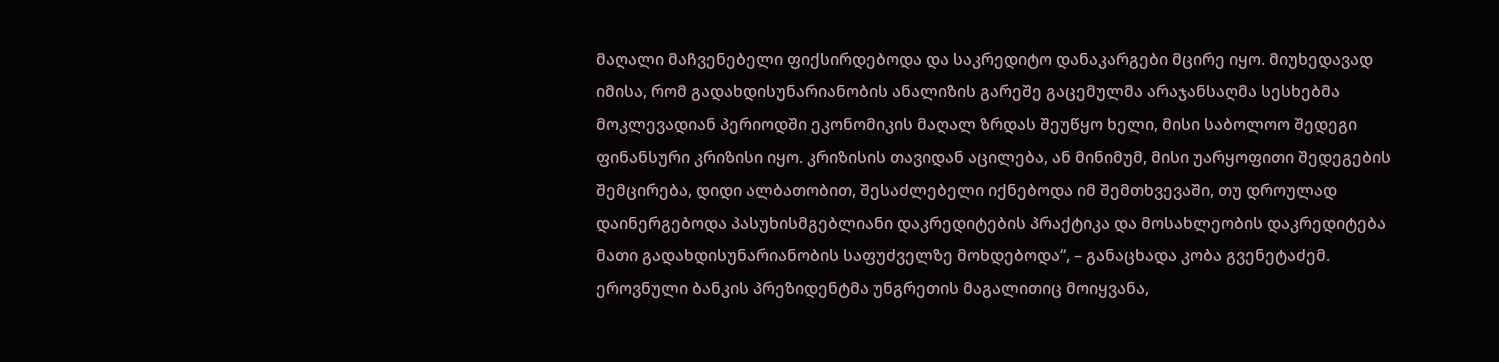მაღალი მაჩვენებელი ფიქსირდებოდა და საკრედიტო დანაკარგები მცირე იყო. მიუხედავად იმისა, რომ გადახდისუნარიანობის ანალიზის გარეშე გაცემულმა არაჯანსაღმა სესხებმა მოკლევადიან პერიოდში ეკონომიკის მაღალ ზრდას შეუწყო ხელი, მისი საბოლოო შედეგი ფინანსური კრიზისი იყო. კრიზისის თავიდან აცილება, ან მინიმუმ, მისი უარყოფითი შედეგების შემცირება, დიდი ალბათობით, შესაძლებელი იქნებოდა იმ შემთხვევაში, თუ დროულად დაინერგებოდა პასუხისმგებლიანი დაკრედიტების პრაქტიკა და მოსახლეობის დაკრედიტება მათი გადახდისუნარიანობის საფუძველზე მოხდებოდა“, – განაცხადა კობა გვენეტაძემ.
ეროვნული ბანკის პრეზიდენტმა უნგრეთის მაგალითიც მოიყვანა,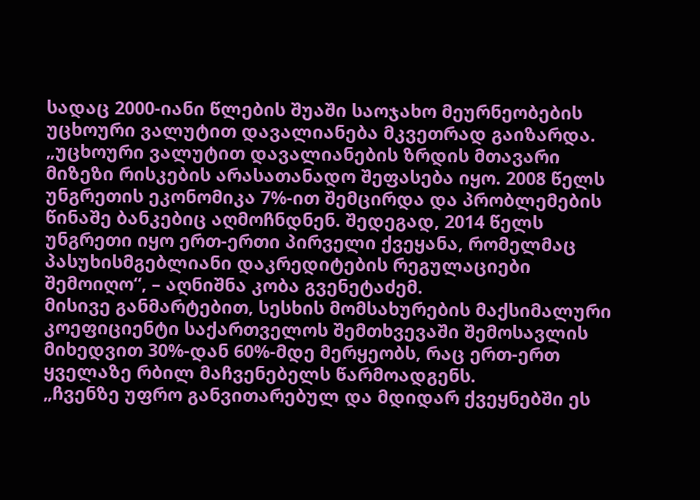სადაც 2000-იანი წლების შუაში საოჯახო მეურნეობების უცხოური ვალუტით დავალიანება მკვეთრად გაიზარდა.
„უცხოური ვალუტით დავალიანების ზრდის მთავარი მიზეზი რისკების არასათანადო შეფასება იყო. 2008 წელს უნგრეთის ეკონომიკა 7%-ით შემცირდა და პრობლემების წინაშე ბანკებიც აღმოჩნდნენ. შედეგად, 2014 წელს უნგრეთი იყო ერთ-ერთი პირველი ქვეყანა, რომელმაც პასუხისმგებლიანი დაკრედიტების რეგულაციები შემოიღო“, – აღნიშნა კობა გვენეტაძემ.
მისივე განმარტებით, სესხის მომსახურების მაქსიმალური კოეფიციენტი საქართველოს შემთხვევაში შემოსავლის მიხედვით 30%-დან 60%-მდე მერყეობს, რაც ერთ-ერთ ყველაზე რბილ მაჩვენებელს წარმოადგენს.
„ჩვენზე უფრო განვითარებულ და მდიდარ ქვეყნებში ეს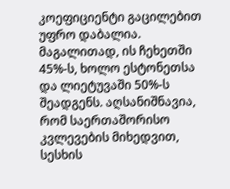კოეფიციენტი გაცილებით უფრო დაბალია. მაგალითად, ის ჩეხეთში 45%-ს, ხოლო ესტონეთსა და ლიეტუვაში 50%-ს შეადგენს. აღსანიშნავია, რომ საერთაშორისო კვლევების მიხედვით, სესხის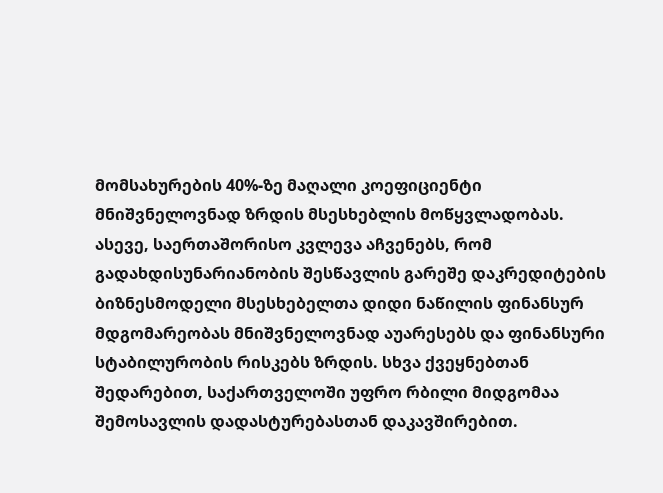მომსახურების 40%-ზე მაღალი კოეფიციენტი მნიშვნელოვნად ზრდის მსესხებლის მოწყვლადობას. ასევე, საერთაშორისო კვლევა აჩვენებს, რომ გადახდისუნარიანობის შესწავლის გარეშე დაკრედიტების ბიზნესმოდელი მსესხებელთა დიდი ნაწილის ფინანსურ მდგომარეობას მნიშვნელოვნად აუარესებს და ფინანსური სტაბილურობის რისკებს ზრდის. სხვა ქვეყნებთან შედარებით, საქართველოში უფრო რბილი მიდგომაა შემოსავლის დადასტურებასთან დაკავშირებით.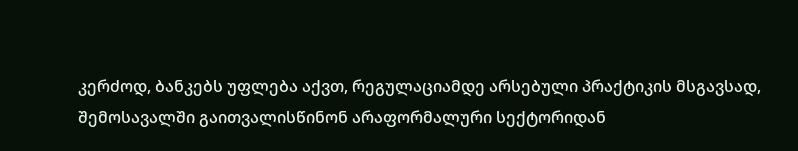კერძოდ, ბანკებს უფლება აქვთ, რეგულაციამდე არსებული პრაქტიკის მსგავსად, შემოსავალში გაითვალისწინონ არაფორმალური სექტორიდან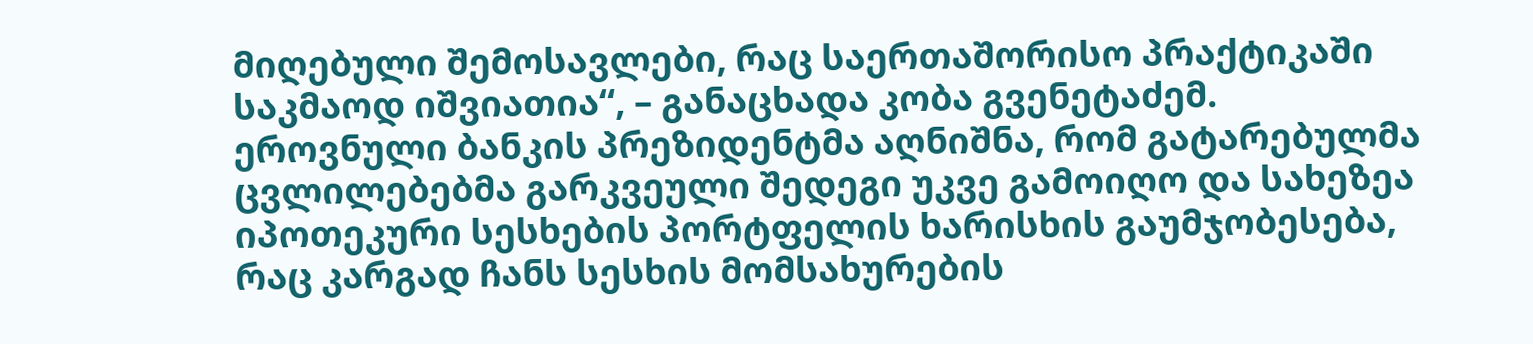მიღებული შემოსავლები, რაც საერთაშორისო პრაქტიკაში საკმაოდ იშვიათია“, – განაცხადა კობა გვენეტაძემ.
ეროვნული ბანკის პრეზიდენტმა აღნიშნა, რომ გატარებულმა ცვლილებებმა გარკვეული შედეგი უკვე გამოიღო და სახეზეა იპოთეკური სესხების პორტფელის ხარისხის გაუმჯობესება, რაც კარგად ჩანს სესხის მომსახურების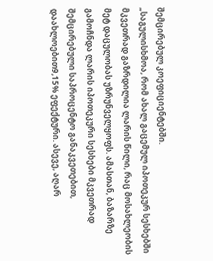შემცირებულ კოეფიციენტებში.
„საგულისხმოა, რომ ახალ გაცემულ იპოთეკურ სესხებში მკვეთრად გაზრდილია ლარის წილი, რაც მოსახლეობის მეტ დაცულობას უზრუნველყოფს. ამასთან, ბაზარზე გამოჩნდა ლარის იპოთეკური სესხები მკვეთრად შემცირებული საპროცენტო განაკვეთებით, დაახლოებით9,15% ეფექტური. ასევე, აღარ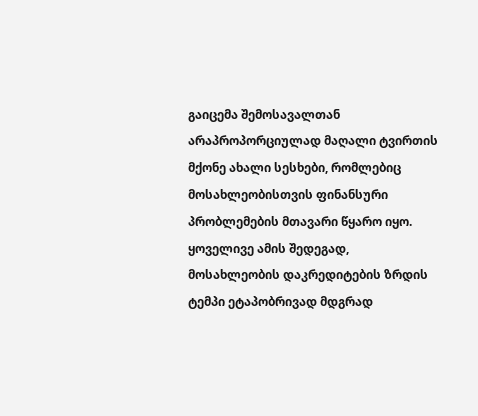გაიცემა შემოსავალთან არაპროპორციულად მაღალი ტვირთის მქონე ახალი სესხები, რომლებიც მოსახლეობისთვის ფინანსური პრობლემების მთავარი წყარო იყო. ყოველივე ამის შედეგად, მოსახლეობის დაკრედიტების ზრდის ტემპი ეტაპობრივად მდგრად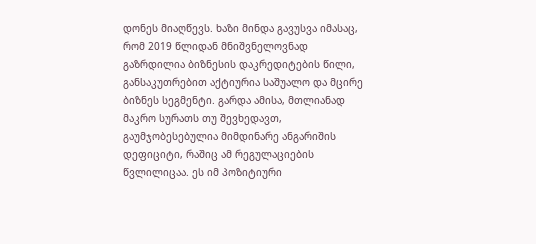დონეს მიაღწევს. ხაზი მინდა გავუსვა იმასაც, რომ 2019 წლიდან მნიშვნელოვნად გაზრდილია ბიზნესის დაკრედიტების წილი, განსაკუთრებით აქტიურია საშუალო და მცირე ბიზნეს სეგმენტი. გარდა ამისა, მთლიანად მაკრო სურათს თუ შევხედავთ, გაუმჯობესებულია მიმდინარე ანგარიშის დეფიციტი, რაშიც ამ რეგულაციების წვლილიცაა. ეს იმ პოზიტიური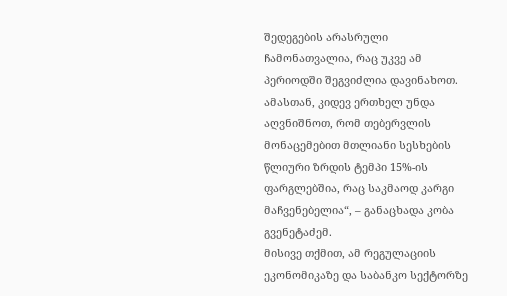შედეგების არასრული ჩამონათვალია, რაც უკვე ამ პერიოდში შეგვიძლია დავინახოთ. ამასთან, კიდევ ერთხელ უნდა აღვნიშნოთ, რომ თებერვლის მონაცემებით მთლიანი სესხების წლიური ზრდის ტემპი 15%-ის ფარგლებშია, რაც საკმაოდ კარგი მაჩვენებელია“, – განაცხადა კობა გვენეტაძემ.
მისივე თქმით, ამ რეგულაციის ეკონომიკაზე და საბანკო სექტორზე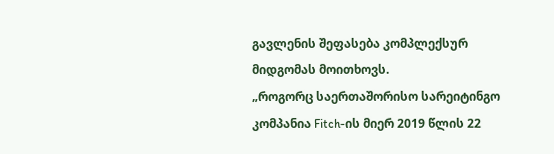გავლენის შეფასება კომპლექსურ მიდგომას მოითხოვს.
„როგორც საერთაშორისო სარეიტინგო კომპანია Fitch-ის მიერ 2019 წლის 22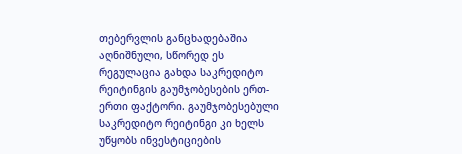თებერვლის განცხადებაშია აღნიშნული, სწორედ ეს რეგულაცია გახდა საკრედიტო რეიტინგის გაუმჯობესების ერთ-ერთი ფაქტორი. გაუმჯობესებული საკრედიტო რეიტინგი კი ხელს უწყობს ინვესტიციების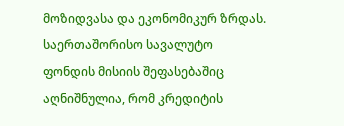მოზიდვასა და ეკონომიკურ ზრდას. საერთაშორისო სავალუტო ფონდის მისიის შეფასებაშიც აღნიშნულია, რომ კრედიტის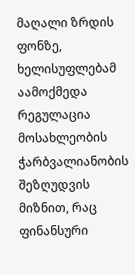მაღალი ზრდის ფონზე, ხელისუფლებამ აამოქმედა რეგულაცია მოსახლეობის ჭარბვალიანობის შეზღუდვის მიზნით, რაც ფინანსური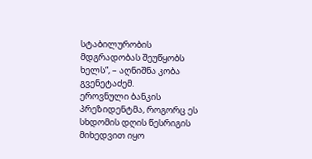სტაბილურობის მდგრადობას შეუწყობს ხელს“, – აღნიშნა კობა გვენეტაძემ.
ეროვნული ბანკის პრეზიდენტმა, როგორც ეს სხდომის დღის წესრიგის მიხედვით იყო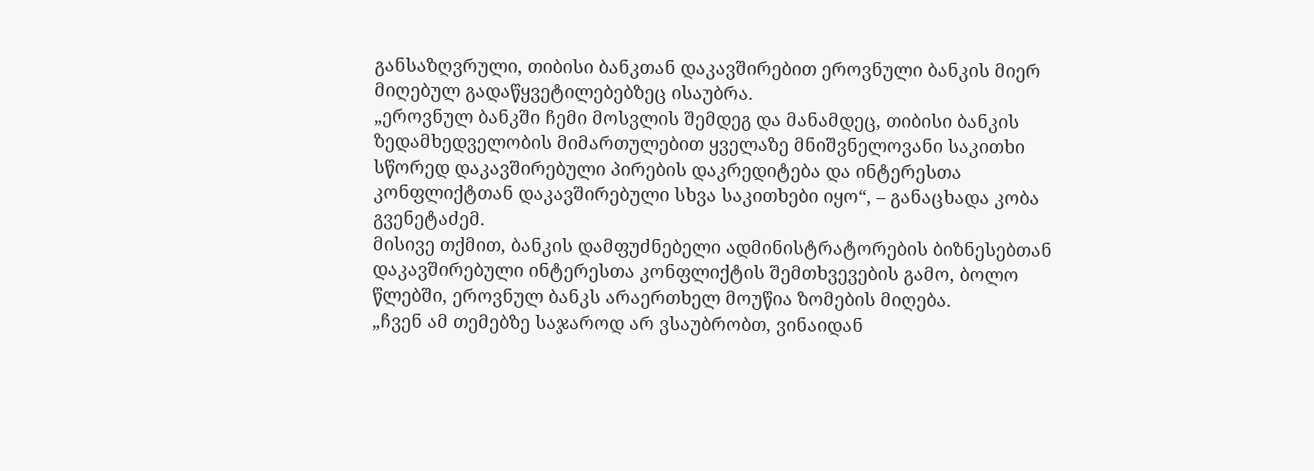განსაზღვრული, თიბისი ბანკთან დაკავშირებით ეროვნული ბანკის მიერ მიღებულ გადაწყვეტილებებზეც ისაუბრა.
„ეროვნულ ბანკში ჩემი მოსვლის შემდეგ და მანამდეც, თიბისი ბანკის ზედამხედველობის მიმართულებით ყველაზე მნიშვნელოვანი საკითხი სწორედ დაკავშირებული პირების დაკრედიტება და ინტერესთა კონფლიქტთან დაკავშირებული სხვა საკითხები იყო“, – განაცხადა კობა გვენეტაძემ.
მისივე თქმით, ბანკის დამფუძნებელი ადმინისტრატორების ბიზნესებთან დაკავშირებული ინტერესთა კონფლიქტის შემთხვევების გამო, ბოლო წლებში, ეროვნულ ბანკს არაერთხელ მოუწია ზომების მიღება.
„ჩვენ ამ თემებზე საჯაროდ არ ვსაუბრობთ, ვინაიდან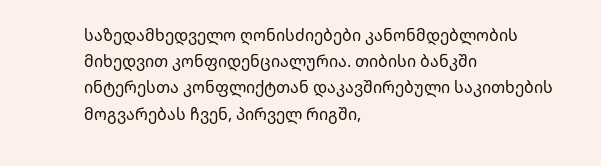საზედამხედველო ღონისძიებები კანონმდებლობის მიხედვით კონფიდენციალურია. თიბისი ბანკში ინტერესთა კონფლიქტთან დაკავშირებული საკითხების მოგვარებას ჩვენ, პირველ რიგში,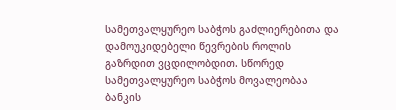სამეთვალყურეო საბჭოს გაძლიერებითა და დამოუკიდებელი წევრების როლის გაზრდით ვცდილობდით. სწორედ სამეთვალყურეო საბჭოს მოვალეობაა ბანკის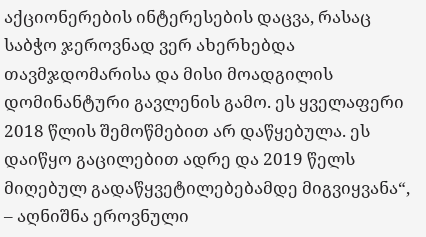აქციონერების ინტერესების დაცვა, რასაც საბჭო ჯეროვნად ვერ ახერხებდა თავმჯდომარისა და მისი მოადგილის დომინანტური გავლენის გამო. ეს ყველაფერი 2018 წლის შემოწმებით არ დაწყებულა. ეს დაიწყო გაცილებით ადრე და 2019 წელს მიღებულ გადაწყვეტილებებამდე მიგვიყვანა“, – აღნიშნა ეროვნული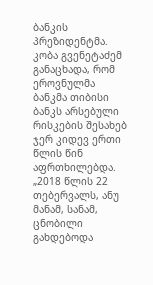ბანკის პრეზიდენტმა.
კობა გვენეტაძემ განაცხადა, რომ ეროვნულმა ბანკმა თიბისი ბანკს არსებული რისკების შესახებ ჯერ კიდევ ერთი წლის წინ აფრთხილებდა.
„2018 წლის 22 თებერვალს, ანუ მანამ, სანამ, ცნობილი გახდებოდა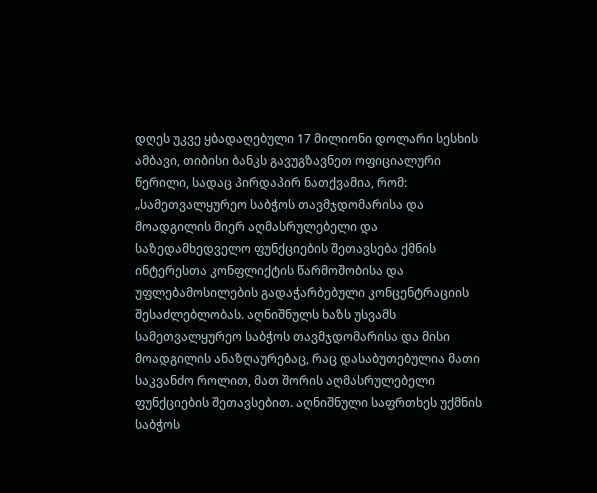დღეს უკვე ყბადაღებული 17 მილიონი დოლარი სესხის ამბავი, თიბისი ბანკს გავუგზავნეთ ოფიციალური წერილი, სადაც პირდაპირ ნათქვამია, რომ:
„სამეთვალყურეო საბჭოს თავმჯდომარისა და მოადგილის მიერ აღმასრულებელი და საზედამხედველო ფუნქციების შეთავსება ქმნის ინტერესთა კონფლიქტის წარმოშობისა და უფლებამოსილების გადაჭარბებული კონცენტრაციის შესაძლებლობას. აღნიშნულს ხაზს უსვამს სამეთვალყურეო საბჭოს თავმჯდომარისა და მისი მოადგილის ანაზღაურებაც, რაც დასაბუთებულია მათი საკვანძო როლით, მათ შორის აღმასრულებელი ფუნქციების შეთავსებით. აღნიშნული საფრთხეს უქმნის საბჭოს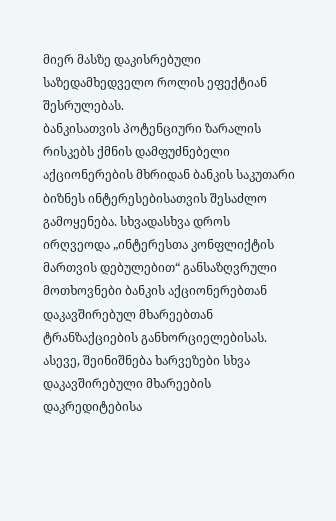მიერ მასზე დაკისრებული საზედამხედველო როლის ეფექტიან შესრულებას.
ბანკისათვის პოტენციური ზარალის რისკებს ქმნის დამფუძნებელი აქციონერების მხრიდან ბანკის საკუთარი ბიზნეს ინტერესებისათვის შესაძლო გამოყენება. სხვადასხვა დროს ირღვეოდა „ინტერესთა კონფლიქტის მართვის დებულებით“ განსაზღვრული მოთხოვნები ბანკის აქციონერებთან დაკავშირებულ მხარეებთან ტრანზაქციების განხორციელებისას. ასევე, შეინიშნება ხარვეზები სხვა დაკავშირებული მხარეების დაკრედიტებისა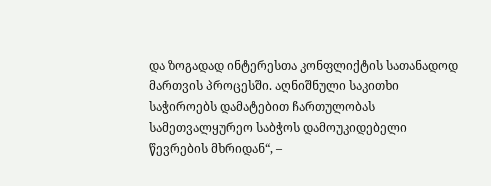და ზოგადად ინტერესთა კონფლიქტის სათანადოდ მართვის პროცესში. აღნიშნული საკითხი საჭიროებს დამატებით ჩართულობას სამეთვალყურეო საბჭოს დამოუკიდებელი წევრების მხრიდან“, –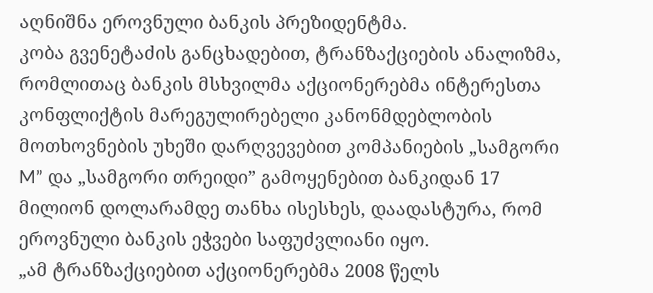აღნიშნა ეროვნული ბანკის პრეზიდენტმა.
კობა გვენეტაძის განცხადებით, ტრანზაქციების ანალიზმა, რომლითაც ბანკის მსხვილმა აქციონერებმა ინტერესთა კონფლიქტის მარეგულირებელი კანონმდებლობის მოთხოვნების უხეში დარღვევებით კომპანიების „სამგორი M” და „სამგორი თრეიდი” გამოყენებით ბანკიდან 17 მილიონ დოლარამდე თანხა ისესხეს, დაადასტურა, რომ ეროვნული ბანკის ეჭვები საფუძვლიანი იყო.
„ამ ტრანზაქციებით აქციონერებმა 2008 წელს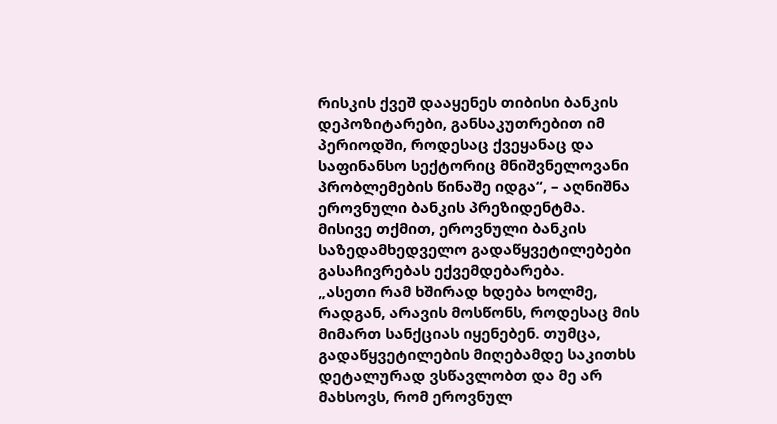რისკის ქვეშ დააყენეს თიბისი ბანკის დეპოზიტარები, განსაკუთრებით იმ პერიოდში, როდესაც ქვეყანაც და საფინანსო სექტორიც მნიშვნელოვანი პრობლემების წინაშე იდგა“, – აღნიშნა ეროვნული ბანკის პრეზიდენტმა.
მისივე თქმით, ეროვნული ბანკის საზედამხედველო გადაწყვეტილებები გასაჩივრებას ექვემდებარება.
„ასეთი რამ ხშირად ხდება ხოლმე, რადგან, არავის მოსწონს, როდესაც მის მიმართ სანქციას იყენებენ. თუმცა, გადაწყვეტილების მიღებამდე საკითხს დეტალურად ვსწავლობთ და მე არ მახსოვს, რომ ეროვნულ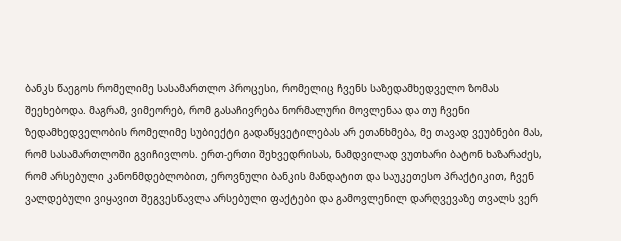ბანკს წაეგოს რომელიმე სასამართლო პროცესი, რომელიც ჩვენს საზედამხედველო ზომას შეეხებოდა. მაგრამ, ვიმეორებ, რომ გასაჩივრება ნორმალური მოვლენაა და თუ ჩვენი ზედამხედველობის რომელიმე სუბიექტი გადაწყვეტილებას არ ეთანხმება, მე თავად ვეუბნები მას, რომ სასამართლოში გვიჩივლოს. ერთ-ერთი შეხვედრისას, ნამდვილად ვუთხარი ბატონ ხაზარაძეს, რომ არსებული კანონმდებლობით, ეროვნული ბანკის მანდატით და საუკეთესო პრაქტიკით, ჩვენ ვალდებული ვიყავით შეგვესწავლა არსებული ფაქტები და გამოვლენილ დარღვევაზე თვალს ვერ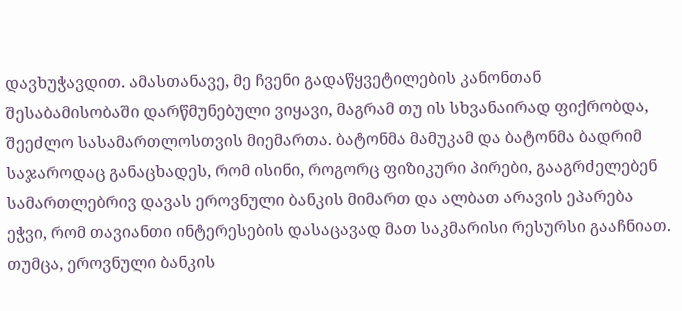დავხუჭავდით. ამასთანავე, მე ჩვენი გადაწყვეტილების კანონთან შესაბამისობაში დარწმუნებული ვიყავი, მაგრამ თუ ის სხვანაირად ფიქრობდა, შეეძლო სასამართლოსთვის მიემართა. ბატონმა მამუკამ და ბატონმა ბადრიმ საჯაროდაც განაცხადეს, რომ ისინი, როგორც ფიზიკური პირები, გააგრძელებენ სამართლებრივ დავას ეროვნული ბანკის მიმართ და ალბათ არავის ეპარება ეჭვი, რომ თავიანთი ინტერესების დასაცავად მათ საკმარისი რესურსი გააჩნიათ. თუმცა, ეროვნული ბანკის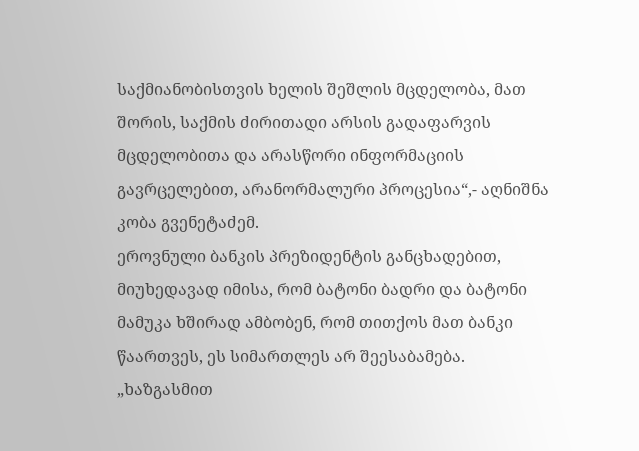საქმიანობისთვის ხელის შეშლის მცდელობა, მათ შორის, საქმის ძირითადი არსის გადაფარვის მცდელობითა და არასწორი ინფორმაციის გავრცელებით, არანორმალური პროცესია“,- აღნიშნა კობა გვენეტაძემ.
ეროვნული ბანკის პრეზიდენტის განცხადებით, მიუხედავად იმისა, რომ ბატონი ბადრი და ბატონი მამუკა ხშირად ამბობენ, რომ თითქოს მათ ბანკი წაართვეს, ეს სიმართლეს არ შეესაბამება.
„ხაზგასმით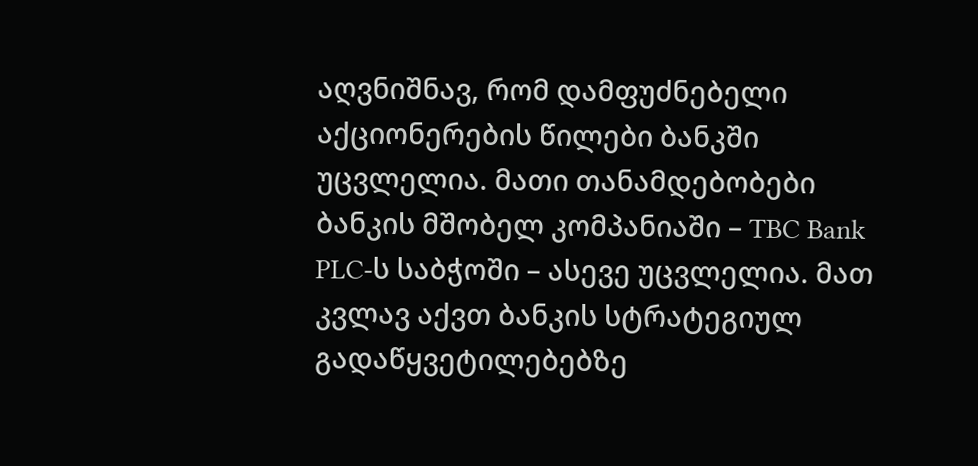აღვნიშნავ, რომ დამფუძნებელი აქციონერების წილები ბანკში უცვლელია. მათი თანამდებობები ბანკის მშობელ კომპანიაში – TBC Bank PLC-ს საბჭოში – ასევე უცვლელია. მათ კვლავ აქვთ ბანკის სტრატეგიულ გადაწყვეტილებებზე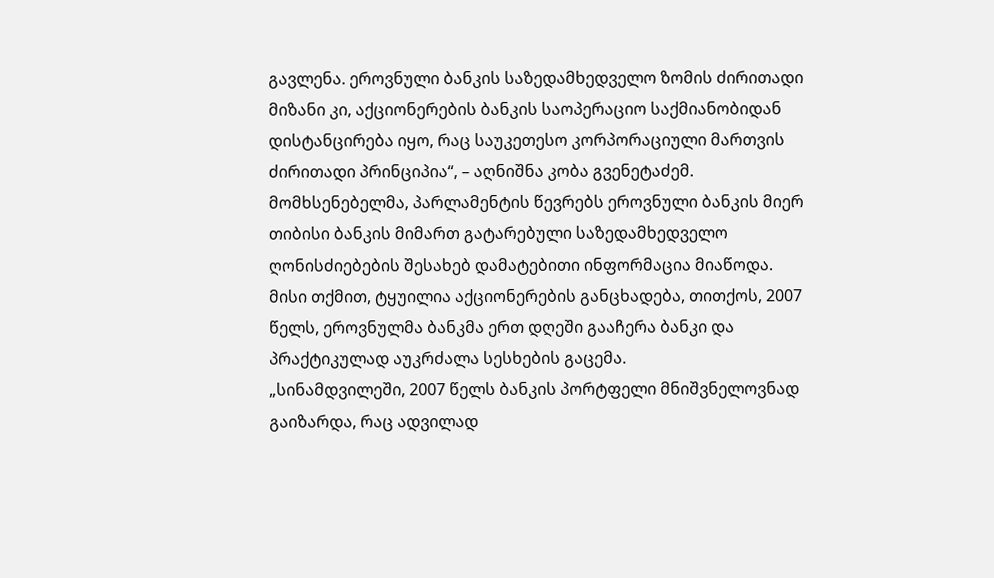გავლენა. ეროვნული ბანკის საზედამხედველო ზომის ძირითადი მიზანი კი, აქციონერების ბანკის საოპერაციო საქმიანობიდან დისტანცირება იყო, რაც საუკეთესო კორპორაციული მართვის ძირითადი პრინციპია“, – აღნიშნა კობა გვენეტაძემ.
მომხსენებელმა, პარლამენტის წევრებს ეროვნული ბანკის მიერ თიბისი ბანკის მიმართ გატარებული საზედამხედველო ღონისძიებების შესახებ დამატებითი ინფორმაცია მიაწოდა. მისი თქმით, ტყუილია აქციონერების განცხადება, თითქოს, 2007 წელს, ეროვნულმა ბანკმა ერთ დღეში გააჩერა ბანკი და პრაქტიკულად აუკრძალა სესხების გაცემა.
„სინამდვილეში, 2007 წელს ბანკის პორტფელი მნიშვნელოვნად გაიზარდა, რაც ადვილად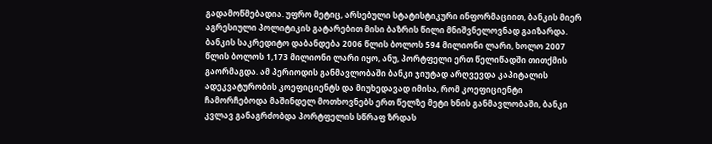გადამოწმებადია. უფრო მეტიც, არსებული სტატისტიკური ინფორმაციით, ბანკის მიერ აგრესიული პოლიტიკის გატარებით მისი ბაზრის წილი მნიშვნელოვნად გაიზარდა. ბანკის საკრედიტო დაბანდება 2006 წლის ბოლოს 594 მილიონი ლარი, ხოლო 2007 წლის ბოლოს 1,173 მილიონი ლარი იყო, ანუ, პორტფელი ერთ წელიწადში თითქმის გაორმაგდა. ამ პერიოდის განმავლობაში ბანკი ჯიუტად არღვევდა კაპიტალის ადეკვატურობის კოეფიციენტს და მიუხედავად იმისა, რომ კოეფიციენტი ჩამორჩებოდა მაშინდელ მოთხოვნებს ერთ წელზე მეტი ხნის განმავლობაში, ბანკი კვლავ განაგრძობდა პორტფელის სწრაფ ზრდას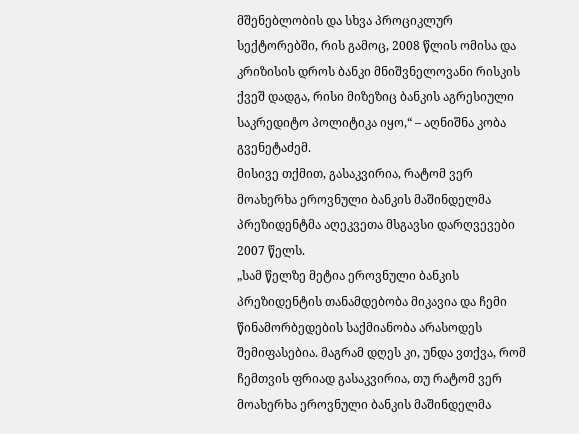მშენებლობის და სხვა პროციკლურ სექტორებში, რის გამოც, 2008 წლის ომისა და კრიზისის დროს ბანკი მნიშვნელოვანი რისკის ქვეშ დადგა, რისი მიზეზიც ბანკის აგრესიული საკრედიტო პოლიტიკა იყო,“ – აღნიშნა კობა გვენეტაძემ.
მისივე თქმით, გასაკვირია, რატომ ვერ მოახერხა ეროვნული ბანკის მაშინდელმა პრეზიდენტმა აღეკვეთა მსგავსი დარღვევები 2007 წელს.
„სამ წელზე მეტია ეროვნული ბანკის პრეზიდენტის თანამდებობა მიკავია და ჩემი წინამორბედების საქმიანობა არასოდეს შემიფასებია. მაგრამ დღეს კი, უნდა ვთქვა, რომ ჩემთვის ფრიად გასაკვირია, თუ რატომ ვერ მოახერხა ეროვნული ბანკის მაშინდელმა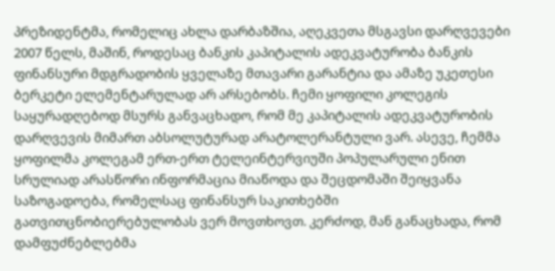პრეზიდენტმა, რომელიც ახლა დარბაზშია, აღეკვეთა მსგავსი დარღვევები 2007 წელს, მაშინ, როდესაც ბანკის კაპიტალის ადეკვატურობა ბანკის ფინანსური მდგრადობის ყველაზე მთავარი გარანტია და ამაზე უკეთესი ბერკეტი ელემენტარულად არ არსებობს. ჩემი ყოფილი კოლეგის საყურადღებოდ მსურს განვაცხადო, რომ მე კაპიტალის ადეკვატურობის დარღვევის მიმართ აბსოლუტურად არატოლერანტული ვარ. ასევე, ჩემმა ყოფილმა კოლეგამ ერთ-ერთ ტელეინტერვიუში პოპულარული ენით სრულიად არასწორი ინფორმაცია მიაწოდა და შეცდომაში შეიყვანა საზოგადოება, რომელსაც ფინანსურ საკითხებში გათვითცნობიერებულობას ვერ მოვთხოვთ. კერძოდ, მან განაცხადა, რომ დამფუძნებლებმა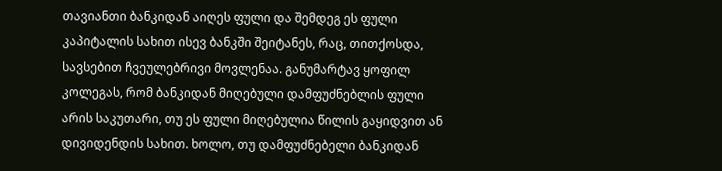თავიანთი ბანკიდან აიღეს ფული და შემდეგ ეს ფული კაპიტალის სახით ისევ ბანკში შეიტანეს, რაც, თითქოსდა, სავსებით ჩვეულებრივი მოვლენაა. განუმარტავ ყოფილ კოლეგას, რომ ბანკიდან მიღებული დამფუძნებლის ფული არის საკუთარი, თუ ეს ფული მიღებულია წილის გაყიდვით ან დივიდენდის სახით. ხოლო, თუ დამფუძნებელი ბანკიდან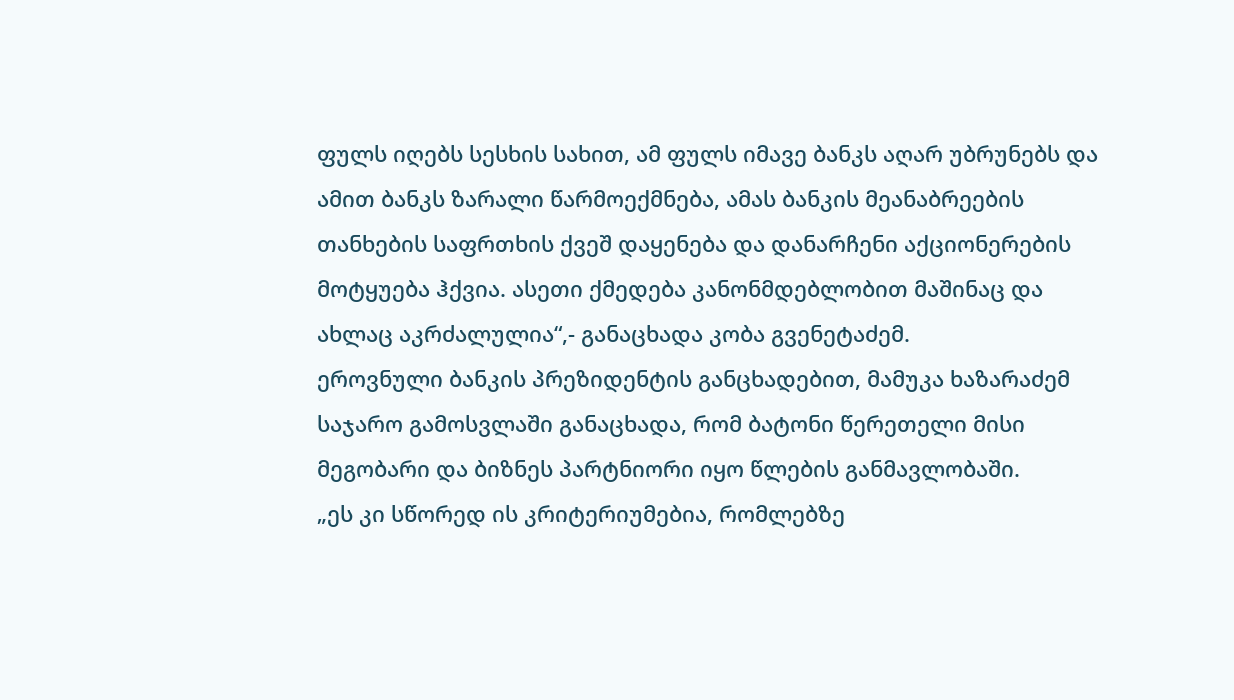ფულს იღებს სესხის სახით, ამ ფულს იმავე ბანკს აღარ უბრუნებს და ამით ბანკს ზარალი წარმოექმნება, ამას ბანკის მეანაბრეების თანხების საფრთხის ქვეშ დაყენება და დანარჩენი აქციონერების მოტყუება ჰქვია. ასეთი ქმედება კანონმდებლობით მაშინაც და ახლაც აკრძალულია“,- განაცხადა კობა გვენეტაძემ.
ეროვნული ბანკის პრეზიდენტის განცხადებით, მამუკა ხაზარაძემ საჯარო გამოსვლაში განაცხადა, რომ ბატონი წერეთელი მისი მეგობარი და ბიზნეს პარტნიორი იყო წლების განმავლობაში.
„ეს კი სწორედ ის კრიტერიუმებია, რომლებზე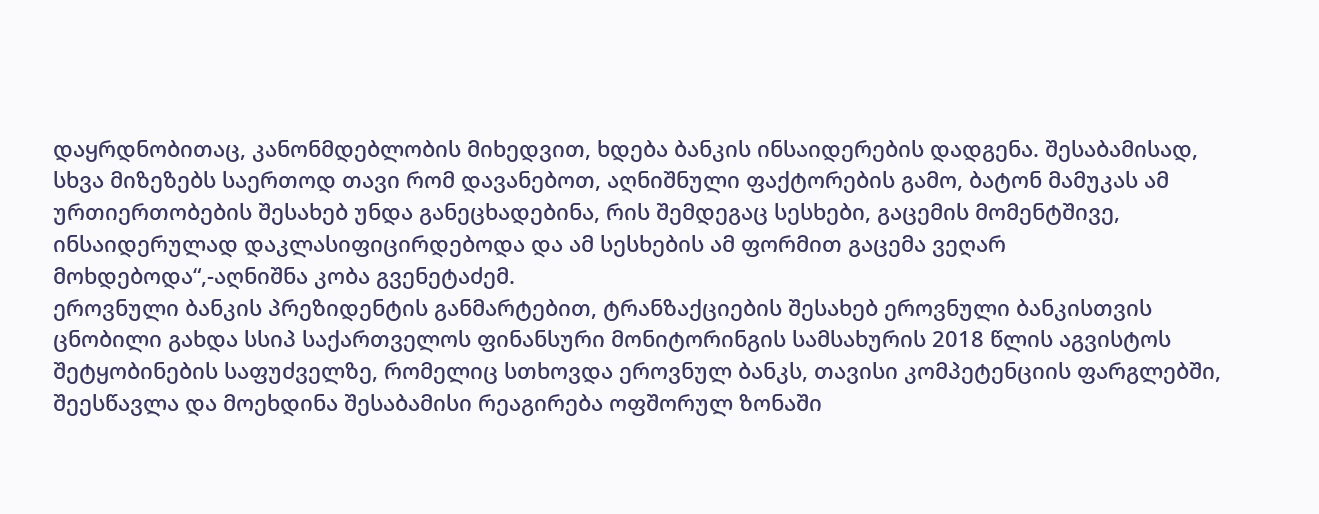დაყრდნობითაც, კანონმდებლობის მიხედვით, ხდება ბანკის ინსაიდერების დადგენა. შესაბამისად, სხვა მიზეზებს საერთოდ თავი რომ დავანებოთ, აღნიშნული ფაქტორების გამო, ბატონ მამუკას ამ ურთიერთობების შესახებ უნდა განეცხადებინა, რის შემდეგაც სესხები, გაცემის მომენტშივე, ინსაიდერულად დაკლასიფიცირდებოდა და ამ სესხების ამ ფორმით გაცემა ვეღარ მოხდებოდა“,-აღნიშნა კობა გვენეტაძემ.
ეროვნული ბანკის პრეზიდენტის განმარტებით, ტრანზაქციების შესახებ ეროვნული ბანკისთვის ცნობილი გახდა სსიპ საქართველოს ფინანსური მონიტორინგის სამსახურის 2018 წლის აგვისტოს შეტყობინების საფუძველზე, რომელიც სთხოვდა ეროვნულ ბანკს, თავისი კომპეტენციის ფარგლებში, შეესწავლა და მოეხდინა შესაბამისი რეაგირება ოფშორულ ზონაში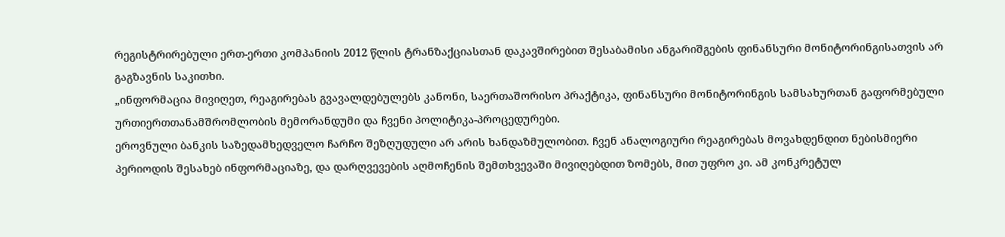რეგისტრირებული ერთ-ერთი კომპანიის 2012 წლის ტრანზაქციასთან დაკავშირებით შესაბამისი ანგარიშგების ფინანსური მონიტორინგისათვის არ გაგზავნის საკითხი.
„ინფორმაცია მივიღეთ, რეაგირებას გვავალდებულებს კანონი, საერთაშორისო პრაქტიკა, ფინანსური მონიტორინგის სამსახურთან გაფორმებული ურთიერთთანამშრომლობის მემორანდუმი და ჩვენი პოლიტიკა-პროცედურები.
ეროვნული ბანკის საზედამხედველო ჩარჩო შეზღუდული არ არის ხანდაზმულობით. ჩვენ ანალოგიური რეაგირებას მოვახდენდით ნებისმიერი პერიოდის შესახებ ინფორმაციაზე, და დარღვევების აღმოჩენის შემთხვევაში მივიღებდით ზომებს, მით უფრო კი. ამ კონკრეტულ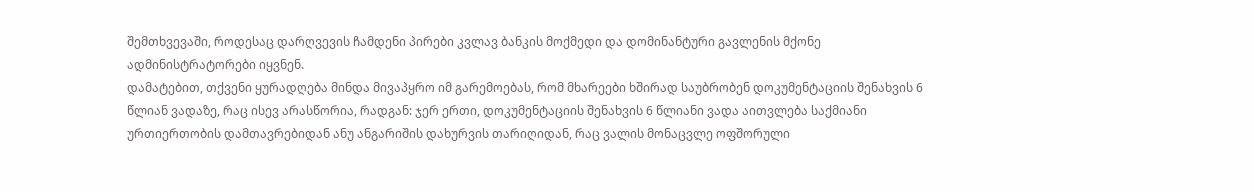შემთხვევაში, როდესაც დარღვევის ჩამდენი პირები კვლავ ბანკის მოქმედი და დომინანტური გავლენის მქონე ადმინისტრატორები იყვნენ.
დამატებით, თქვენი ყურადღება მინდა მივაპყრო იმ გარემოებას, რომ მხარეები ხშირად საუბრობენ დოკუმენტაციის შენახვის 6 წლიან ვადაზე, რაც ისევ არასწორია, რადგან: ჯერ ერთი, დოკუმენტაციის შენახვის 6 წლიანი ვადა აითვლება საქმიანი ურთიერთობის დამთავრებიდან ანუ ანგარიშის დახურვის თარიღიდან, რაც ვალის მონაცვლე ოფშორული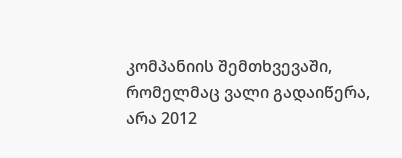კომპანიის შემთხვევაში, რომელმაც ვალი გადაიწერა, არა 2012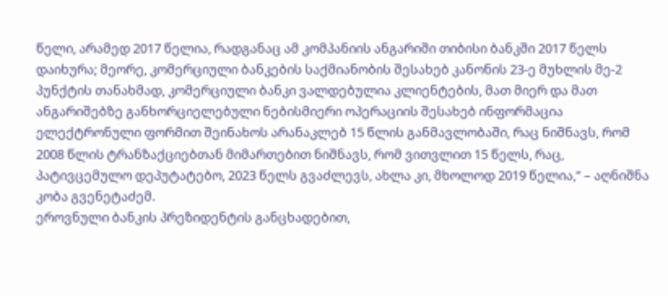წელი, არამედ 2017 წელია, რადგანაც ამ კომპანიის ანგარიში თიბისი ბანკში 2017 წელს დაიხურა; მეორე, კომერციული ბანკების საქმიანობის შესახებ კანონის 23-ე მუხლის მე-2 პუნქტის თანახმად, კომერციული ბანკი ვალდებულია კლიენტების, მათ მიერ და მათ ანგარიშებზე განხორციელებული ნებისმიერი ოპერაციის შესახებ ინფორმაცია ელექტრონული ფორმით შეინახოს არანაკლებ 15 წლის განმავლობაში, რაც ნიშნავს, რომ 2008 წლის ტრანზაქციებთან მიმართებით ნიშნავს, რომ ვითვლით 15 წელს, რაც, პატივცემულო დეპუტატებო, 2023 წელს გვაძლევს, ახლა კი, მხოლოდ 2019 წელია,“ – აღნიშნა კობა გვენეტაძემ.
ეროვნული ბანკის პრეზიდენტის განცხადებით,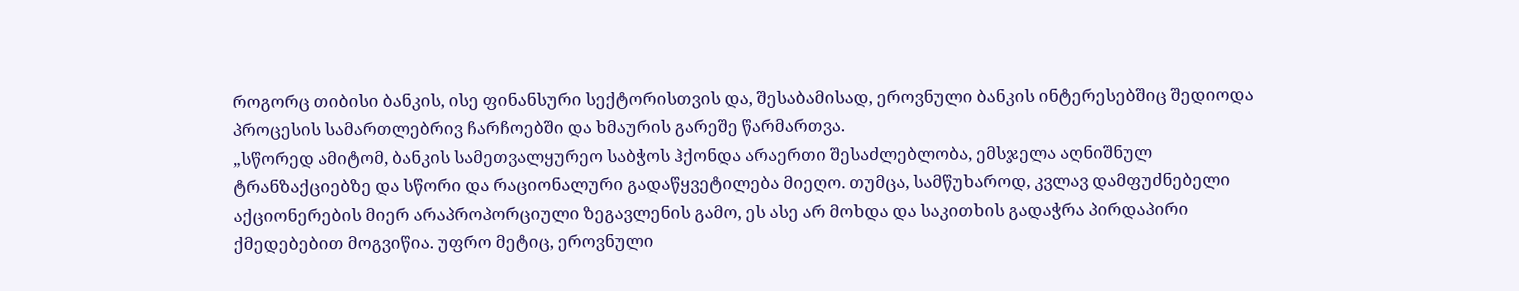როგორც თიბისი ბანკის, ისე ფინანსური სექტორისთვის და, შესაბამისად, ეროვნული ბანკის ინტერესებშიც შედიოდა პროცესის სამართლებრივ ჩარჩოებში და ხმაურის გარეშე წარმართვა.
„სწორედ ამიტომ, ბანკის სამეთვალყურეო საბჭოს ჰქონდა არაერთი შესაძლებლობა, ემსჯელა აღნიშნულ ტრანზაქციებზე და სწორი და რაციონალური გადაწყვეტილება მიეღო. თუმცა, სამწუხაროდ, კვლავ დამფუძნებელი აქციონერების მიერ არაპროპორციული ზეგავლენის გამო, ეს ასე არ მოხდა და საკითხის გადაჭრა პირდაპირი ქმედებებით მოგვიწია. უფრო მეტიც, ეროვნული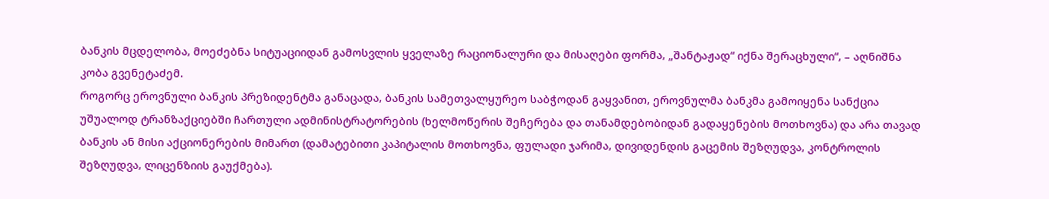ბანკის მცდელობა, მოეძებნა სიტუაციიდან გამოსვლის ყველაზე რაციონალური და მისაღები ფორმა, „შანტაჟად“ იქნა შერაცხული“, – აღნიშნა კობა გვენეტაძემ.
როგორც ეროვნული ბანკის პრეზიდენტმა განაცადა, ბანკის სამეთვალყურეო საბჭოდან გაყვანით, ეროვნულმა ბანკმა გამოიყენა სანქცია უშუალოდ ტრანზაქციებში ჩართული ადმინისტრატორების (ხელმოწერის შეჩერება და თანამდებობიდან გადაყენების მოთხოვნა) და არა თავად ბანკის ან მისი აქციონერების მიმართ (დამატებითი კაპიტალის მოთხოვნა, ფულადი ჯარიმა, დივიდენდის გაცემის შეზღუდვა, კონტროლის შეზღუდვა, ლიცენზიის გაუქმება).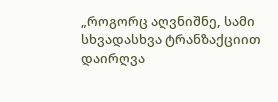„როგორც აღვნიშნე, სამი სხვადასხვა ტრანზაქციით დაირღვა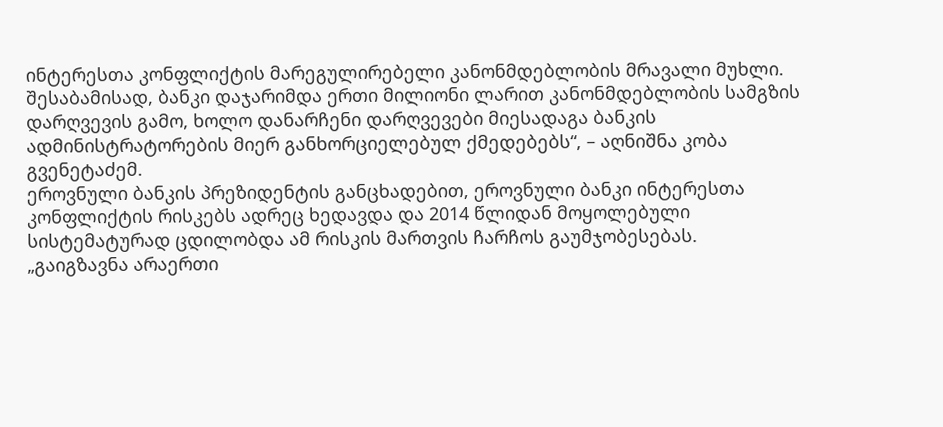ინტერესთა კონფლიქტის მარეგულირებელი კანონმდებლობის მრავალი მუხლი. შესაბამისად, ბანკი დაჯარიმდა ერთი მილიონი ლარით კანონმდებლობის სამგზის დარღვევის გამო, ხოლო დანარჩენი დარღვევები მიესადაგა ბანკის ადმინისტრატორების მიერ განხორციელებულ ქმედებებს“, – აღნიშნა კობა გვენეტაძემ.
ეროვნული ბანკის პრეზიდენტის განცხადებით, ეროვნული ბანკი ინტერესთა კონფლიქტის რისკებს ადრეც ხედავდა და 2014 წლიდან მოყოლებული სისტემატურად ცდილობდა ამ რისკის მართვის ჩარჩოს გაუმჯობესებას.
„გაიგზავნა არაერთი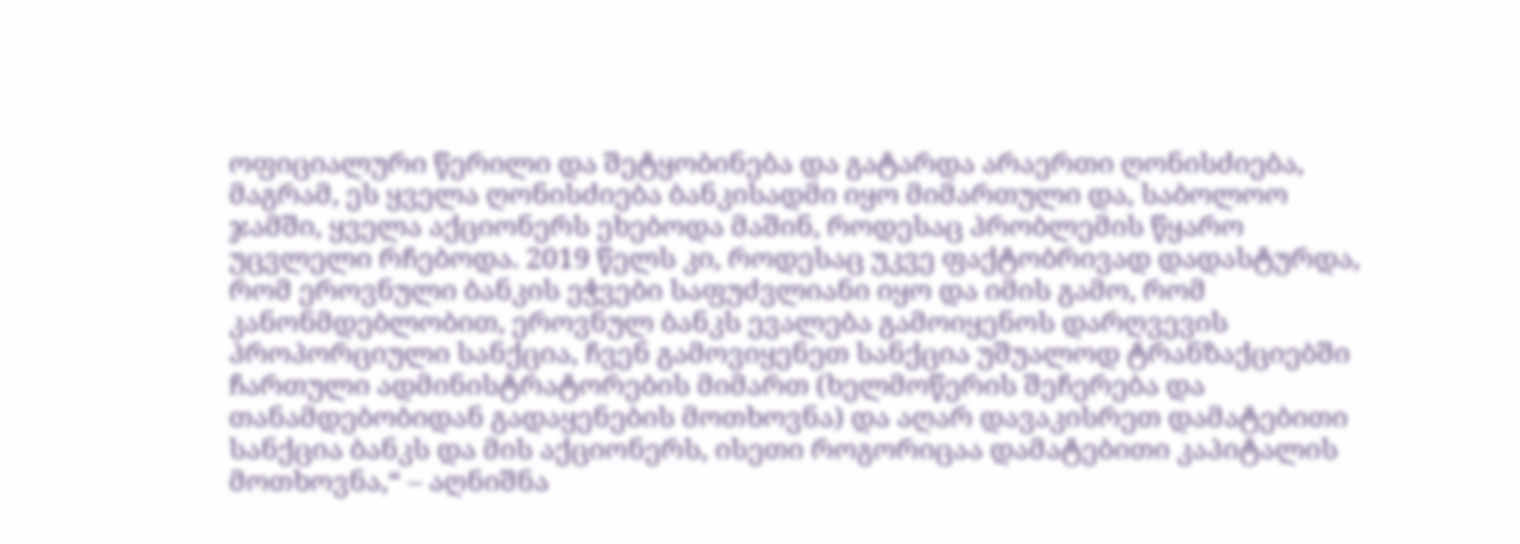ოფიციალური წერილი და შეტყობინება და გატარდა არაერთი ღონისძიება, მაგრამ, ეს ყველა ღონისძიება ბანკისადმი იყო მიმართული და, საბოლოო ჯამში, ყველა აქციონერს ეხებოდა მაშინ, როდესაც პრობლემის წყარო უცვლელი რჩებოდა. 2019 წელს კი, როდესაც უკვე ფაქტობრივად დადასტურდა, რომ ეროვნული ბანკის ეჭვები საფუძვლიანი იყო და იმის გამო, რომ კანონმდებლობით, ეროვნულ ბანკს ევალება გამოიყენოს დარღვევის პროპორციული სანქცია, ჩვენ გამოვიყენეთ სანქცია უშუალოდ ტრანზაქციებში ჩართული ადმინისტრატორების მიმართ (ხელმოწერის შეჩერება და თანამდებობიდან გადაყენების მოთხოვნა) და აღარ დავაკისრეთ დამატებითი სანქცია ბანკს და მის აქციონერს, ისეთი როგორიცაა დამატებითი კაპიტალის მოთხოვნა,“ – აღნიშნა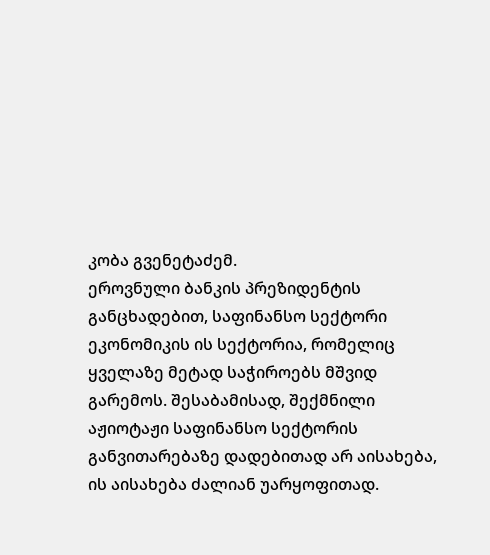კობა გვენეტაძემ.
ეროვნული ბანკის პრეზიდენტის განცხადებით, საფინანსო სექტორი ეკონომიკის ის სექტორია, რომელიც ყველაზე მეტად საჭიროებს მშვიდ გარემოს. შესაბამისად, შექმნილი აჟიოტაჟი საფინანსო სექტორის განვითარებაზე დადებითად არ აისახება, ის აისახება ძალიან უარყოფითად.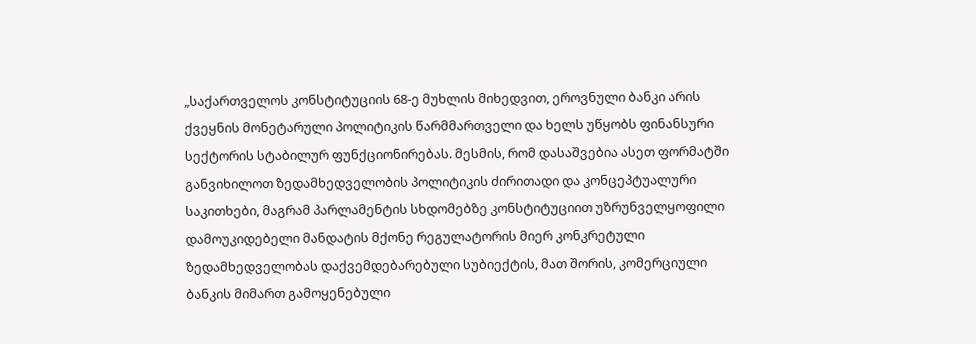„საქართველოს კონსტიტუციის 68-ე მუხლის მიხედვით, ეროვნული ბანკი არის ქვეყნის მონეტარული პოლიტიკის წარმმართველი და ხელს უწყობს ფინანსური სექტორის სტაბილურ ფუნქციონირებას. მესმის, რომ დასაშვებია ასეთ ფორმატში განვიხილოთ ზედამხედველობის პოლიტიკის ძირითადი და კონცეპტუალური საკითხები, მაგრამ პარლამენტის სხდომებზე კონსტიტუციით უზრუნველყოფილი დამოუკიდებელი მანდატის მქონე რეგულატორის მიერ კონკრეტული ზედამხედველობას დაქვემდებარებული სუბიექტის, მათ შორის, კომერციული ბანკის მიმართ გამოყენებული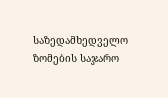საზედამხედველო ზომების საჯარო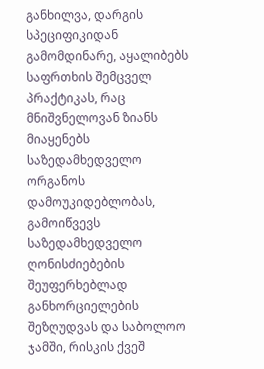განხილვა, დარგის სპეციფიკიდან გამომდინარე, აყალიბებს საფრთხის შემცველ პრაქტიკას, რაც მნიშვნელოვან ზიანს მიაყენებს საზედამხედველო ორგანოს დამოუკიდებლობას, გამოიწვევს საზედამხედველო ღონისძიებების შეუფერხებლად განხორციელების შეზღუდვას და საბოლოო ჯამში, რისკის ქვეშ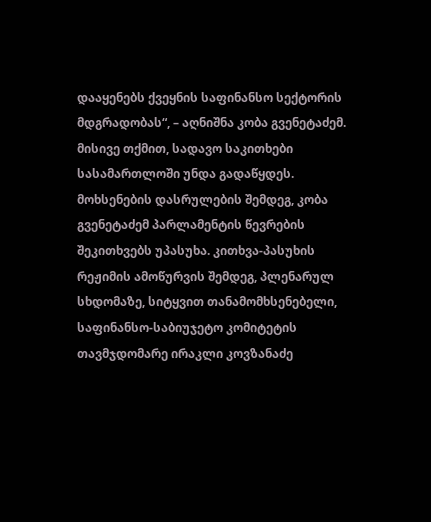დააყენებს ქვეყნის საფინანსო სექტორის მდგრადობას“, – აღნიშნა კობა გვენეტაძემ. მისივე თქმით, სადავო საკითხები სასამართლოში უნდა გადაწყდეს.
მოხსენების დასრულების შემდეგ, კობა გვენეტაძემ პარლამენტის წევრების შეკითხვებს უპასუხა. კითხვა-პასუხის რეჟიმის ამოწურვის შემდეგ, პლენარულ სხდომაზე, სიტყვით თანამომხსენებელი, საფინანსო-საბიუჯეტო კომიტეტის თავმჯდომარე ირაკლი კოვზანაძე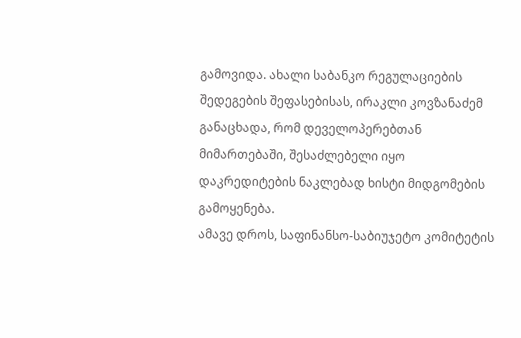გამოვიდა. ახალი საბანკო რეგულაციების შედეგების შეფასებისას, ირაკლი კოვზანაძემ განაცხადა, რომ დეველოპერებთან მიმართებაში, შესაძლებელი იყო დაკრედიტების ნაკლებად ხისტი მიდგომების გამოყენება.
ამავე დროს, საფინანსო-საბიუჯეტო კომიტეტის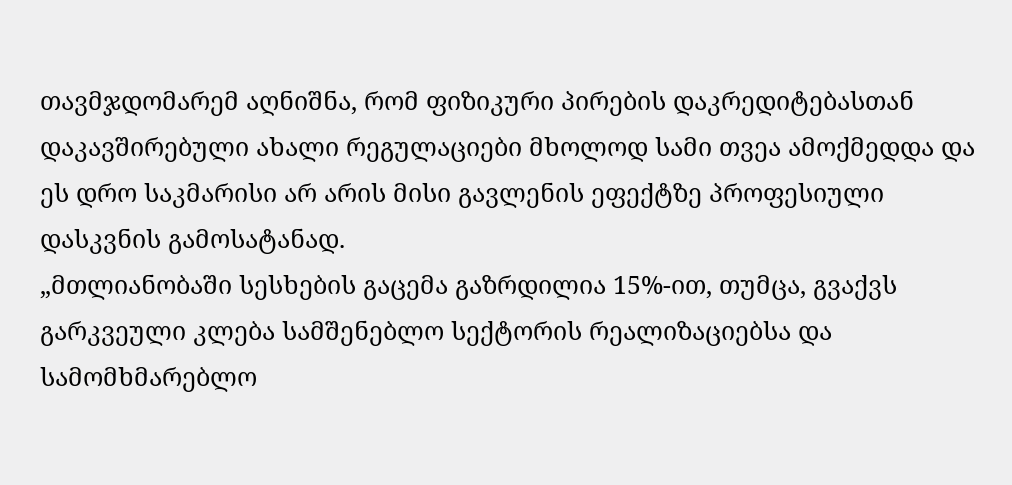თავმჯდომარემ აღნიშნა, რომ ფიზიკური პირების დაკრედიტებასთან დაკავშირებული ახალი რეგულაციები მხოლოდ სამი თვეა ამოქმედდა და ეს დრო საკმარისი არ არის მისი გავლენის ეფექტზე პროფესიული დასკვნის გამოსატანად.
„მთლიანობაში სესხების გაცემა გაზრდილია 15%-ით, თუმცა, გვაქვს გარკვეული კლება სამშენებლო სექტორის რეალიზაციებსა და სამომხმარებლო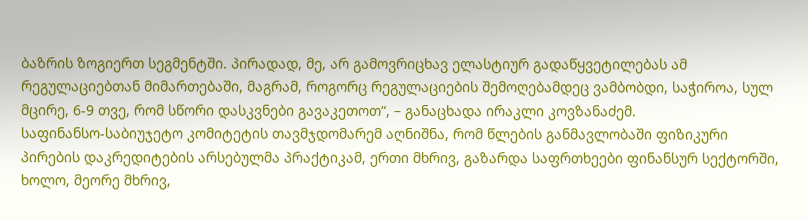ბაზრის ზოგიერთ სეგმენტში. პირადად, მე, არ გამოვრიცხავ ელასტიურ გადაწყვეტილებას ამ რეგულაციებთან მიმართებაში, მაგრამ, როგორც რეგულაციების შემოღებამდეც ვამბობდი, საჭიროა, სულ მცირე, 6-9 თვე, რომ სწორი დასკვნები გავაკეთოთ“, – განაცხადა ირაკლი კოვზანაძემ.
საფინანსო-საბიუჯეტო კომიტეტის თავმჯდომარემ აღნიშნა, რომ წლების განმავლობაში ფიზიკური პირების დაკრედიტების არსებულმა პრაქტიკამ, ერთი მხრივ, გაზარდა საფრთხეები ფინანსურ სექტორში, ხოლო, მეორე მხრივ,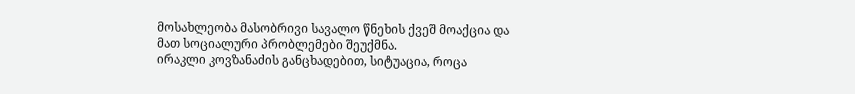მოსახლეობა მასობრივი სავალო წნეხის ქვეშ მოაქცია და მათ სოციალური პრობლემები შეუქმნა.
ირაკლი კოვზანაძის განცხადებით, სიტუაცია, როცა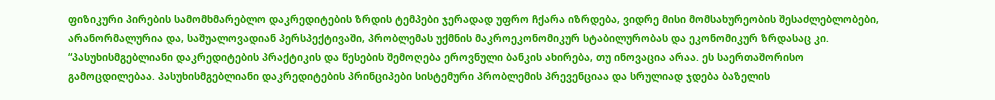ფიზიკური პირების სამომხმარებლო დაკრედიტების ზრდის ტემპები ჯერადად უფრო ჩქარა იზრდება, ვიდრე მისი მომსახურეობის შესაძლებლობები, არანორმალურია და, საშუალოვადიან პერსპექტივაში, პრობლემას უქმნის მაკროეკონომიკურ სტაბილურობას და ეკონომიკურ ზრდასაც კი.
“პასუხისმგებლიანი დაკრედიტების პრაქტიკის და წესების შემოღება ეროვნული ბანკის ახირება, თუ ინოვაცია არაა. ეს საერთაშორისო გამოცდილებაა. პასუხისმგებლიანი დაკრედიტების პრინციპები სისტემური პრობლემის პრევენციაა და სრულიად ჯდება ბაზელის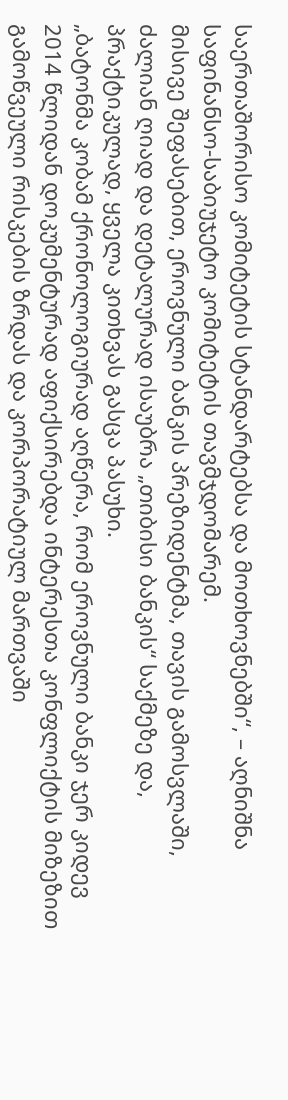საერთაშორისო კომიტეტის სტანდარტებსა და მოთხოვნებში“, – აღნიშნა საფინანსო-საბიუჯეტო კომიტეტის თავმჯდომარემ.
მისივე შეფასებით, ეროვნული ბანკის პრეზიდენტმა, თავის გამოსვლაში, ძალიან ღიად და დეტალურად ისაუბრა „თიბისი ბანკის“ საქმეზე და, პრაქტიკულად, ყველა კითხვას გასცა პასუხი.
„ბატონმა კობამ ქრონოლოგიურად აღწერა, რომ ეროვნული ბანკი ჯერ კიდევ 2014 წლიდან დოკუმენტურად აფიქსირებდა ინტერესთა კონფლიქტის მიზეზით გამოწვეული რისკების ზრდას და კორპორატიულ მართვაში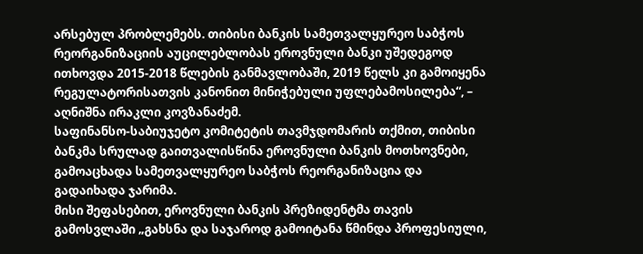არსებულ პრობლემებს. თიბისი ბანკის სამეთვალყურეო საბჭოს რეორგანიზაციის აუცილებლობას ეროვნული ბანკი უშედეგოდ ითხოვდა 2015-2018 წლების განმავლობაში, 2019 წელს კი გამოიყენა რეგულატორისათვის კანონით მინიჭებული უფლებამოსილება“, – აღნიშნა ირაკლი კოვზანაძემ.
საფინანსო-საბიუჯეტო კომიტეტის თავმჯდომარის თქმით, თიბისი ბანკმა სრულად გაითვალისწინა ეროვნული ბანკის მოთხოვნები, გამოაცხადა სამეთვალყურეო საბჭოს რეორგანიზაცია და გადაიხადა ჯარიმა.
მისი შეფასებით, ეროვნული ბანკის პრეზიდენტმა თავის გამოსვლაში „გახსნა და საჯაროდ გამოიტანა წმინდა პროფესიული,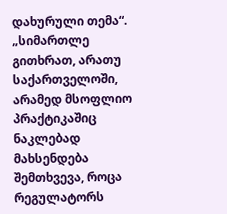დახურული თემა“.
„სიმართლე გითხრათ, არათუ საქართველოში, არამედ მსოფლიო პრაქტიკაშიც ნაკლებად მახსენდება შემთხვევა, როცა რეგულატორს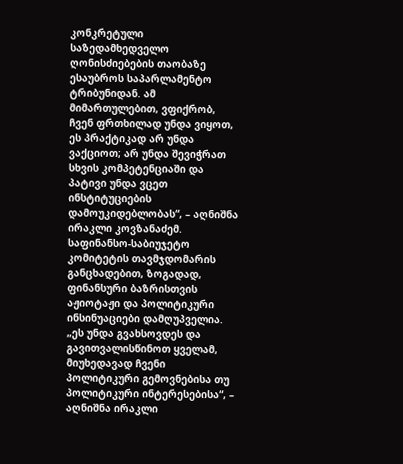კონკრეტული საზედამხედველო ღონისძიებების თაობაზე ესაუბროს საპარლამენტო ტრიბუნიდან. ამ მიმართულებით, ვფიქრობ, ჩვენ ფრთხილად უნდა ვიყოთ, ეს პრაქტიკად არ უნდა ვაქციოთ; არ უნდა შევიჭრათ სხვის კომპეტენციაში და პატივი უნდა ვცეთ ინსტიტუციების დამოუკიდებლობას“, – აღნიშნა ირაკლი კოვზანაძემ.
საფინანსო-საბიუჯეტო კომიტეტის თავმჯდომარის განცხადებით, ზოგადად, ფინანსური ბაზრისთვის აჟიოტაჟი და პოლიტიკური ინსინუაციები დამღუპველია.
„ეს უნდა გვახსოვდეს და გავითვალისწინოთ ყველამ, მიუხედავად ჩვენი პოლიტიკური გემოვნებისა თუ პოლიტიკური ინტერესებისა“, – აღნიშნა ირაკლი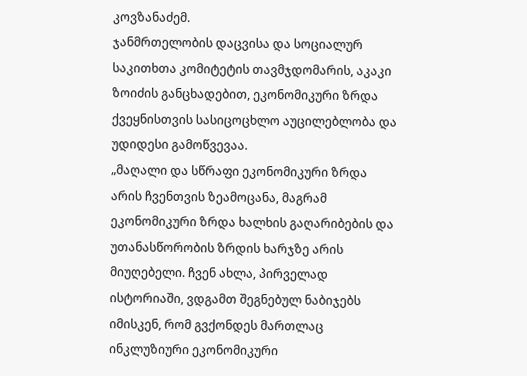კოვზანაძემ.
ჯანმრთელობის დაცვისა და სოციალურ საკითხთა კომიტეტის თავმჯდომარის, აკაკი ზოიძის განცხადებით, ეკონომიკური ზრდა ქვეყნისთვის სასიცოცხლო აუცილებლობა და უდიდესი გამოწვევაა.
„მაღალი და სწრაფი ეკონომიკური ზრდა არის ჩვენთვის ზეამოცანა, მაგრამ ეკონომიკური ზრდა ხალხის გაღარიბების და უთანასწორობის ზრდის ხარჯზე არის მიუღებელი. ჩვენ ახლა, პირველად ისტორიაში, ვდგამთ შეგნებულ ნაბიჯებს იმისკენ, რომ გვქონდეს მართლაც ინკლუზიური ეკონომიკური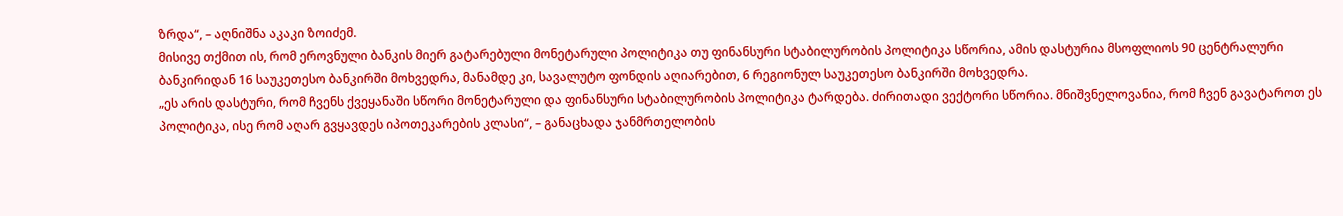ზრდა“, – აღნიშნა აკაკი ზოიძემ.
მისივე თქმით ის, რომ ეროვნული ბანკის მიერ გატარებული მონეტარული პოლიტიკა თუ ფინანსური სტაბილურობის პოლიტიკა სწორია, ამის დასტურია მსოფლიოს 90 ცენტრალური ბანკირიდან 16 საუკეთესო ბანკირში მოხვედრა, მანამდე კი, სავალუტო ფონდის აღიარებით, 6 რეგიონულ საუკეთესო ბანკირში მოხვედრა.
„ეს არის დასტური, რომ ჩვენს ქვეყანაში სწორი მონეტარული და ფინანსური სტაბილურობის პოლიტიკა ტარდება. ძირითადი ვექტორი სწორია. მნიშვნელოვანია, რომ ჩვენ გავატაროთ ეს პოლიტიკა, ისე რომ აღარ გვყავდეს იპოთეკარების კლასი“, – განაცხადა ჯანმრთელობის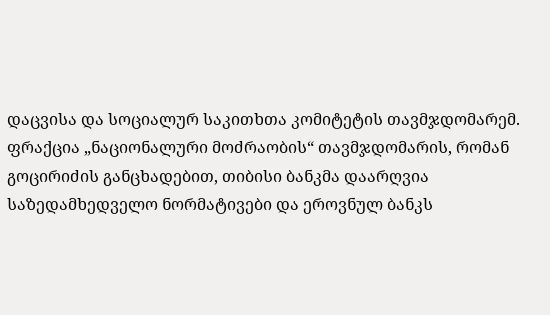დაცვისა და სოციალურ საკითხთა კომიტეტის თავმჯდომარემ.
ფრაქცია „ნაციონალური მოძრაობის“ თავმჯდომარის, რომან გოცირიძის განცხადებით, თიბისი ბანკმა დაარღვია საზედამხედველო ნორმატივები და ეროვნულ ბანკს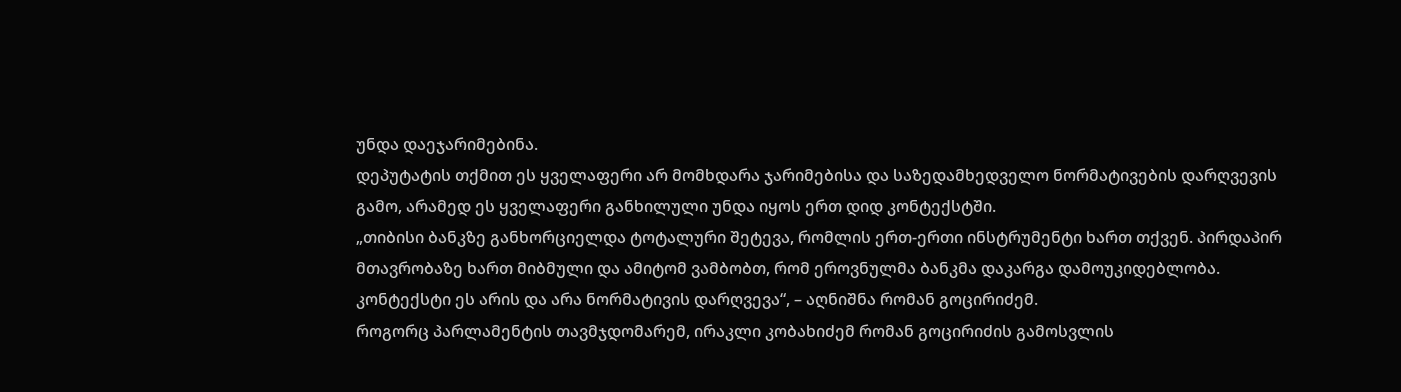უნდა დაეჯარიმებინა.
დეპუტატის თქმით ეს ყველაფერი არ მომხდარა ჯარიმებისა და საზედამხედველო ნორმატივების დარღვევის გამო, არამედ ეს ყველაფერი განხილული უნდა იყოს ერთ დიდ კონტექსტში.
„თიბისი ბანკზე განხორციელდა ტოტალური შეტევა, რომლის ერთ-ერთი ინსტრუმენტი ხართ თქვენ. პირდაპირ მთავრობაზე ხართ მიბმული და ამიტომ ვამბობთ, რომ ეროვნულმა ბანკმა დაკარგა დამოუკიდებლობა. კონტექსტი ეს არის და არა ნორმატივის დარღვევა“, – აღნიშნა რომან გოცირიძემ.
როგორც პარლამენტის თავმჯდომარემ, ირაკლი კობახიძემ რომან გოცირიძის გამოსვლის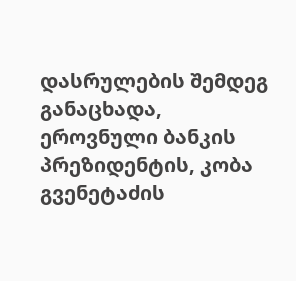დასრულების შემდეგ განაცხადა, ეროვნული ბანკის პრეზიდენტის, კობა გვენეტაძის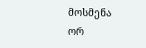მოსმენა ორ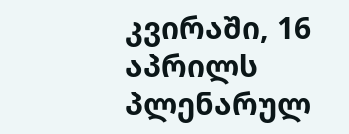კვირაში, 16 აპრილს პლენარულ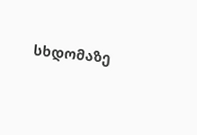სხდომაზე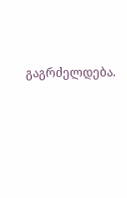გაგრძელდება.